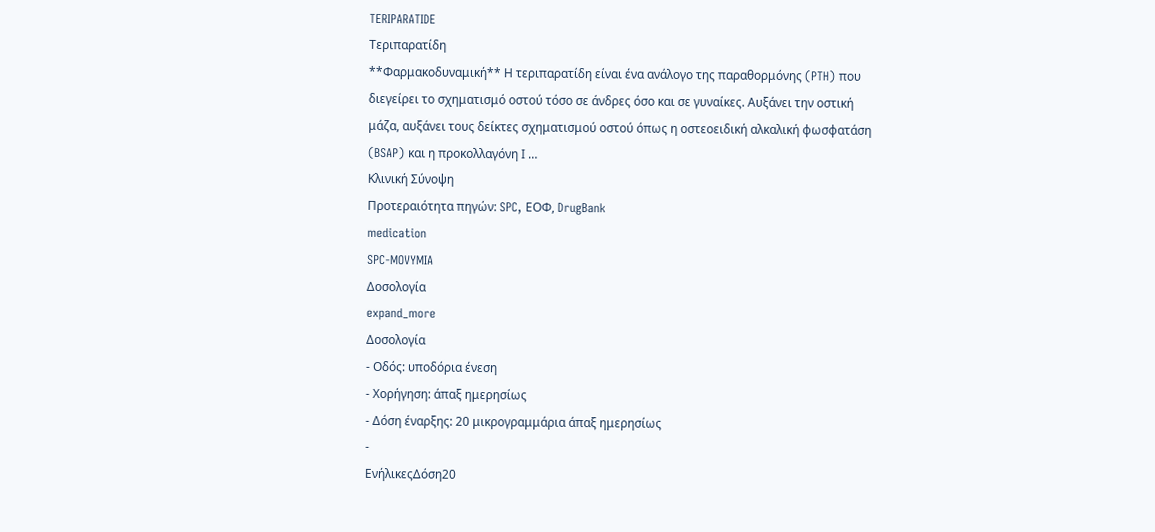TERIPARATIDE
Τεριπαρατίδη
**Φαρμακοδυναμική** Η τεριπαρατίδη είναι ένα ανάλογο της παραθορμόνης (PTH) που διεγείρει το σχηματισμό οστού τόσο σε άνδρες όσο και σε γυναίκες. Αυξάνει την οστική μάζα, αυξάνει τους δείκτες σχηματισμού οστού όπως η οστεοειδική αλκαλική φωσφατάση (BSAP) και η προκολλαγόνη Ι …
Κλινική Σύνοψη
Προτεραιότητα πηγών: SPC, ΕΟΦ, DrugBank
medication
SPC-MOVYMIA
Δοσολογία
expand_more
Δοσολογία
- Οδός: υποδόρια ένεση
- Χορήγηση: άπαξ ημερησίως
- Δόση έναρξης: 20 μικρογραμμάρια άπαξ ημερησίως
-
ΕνήλικεςΔόση20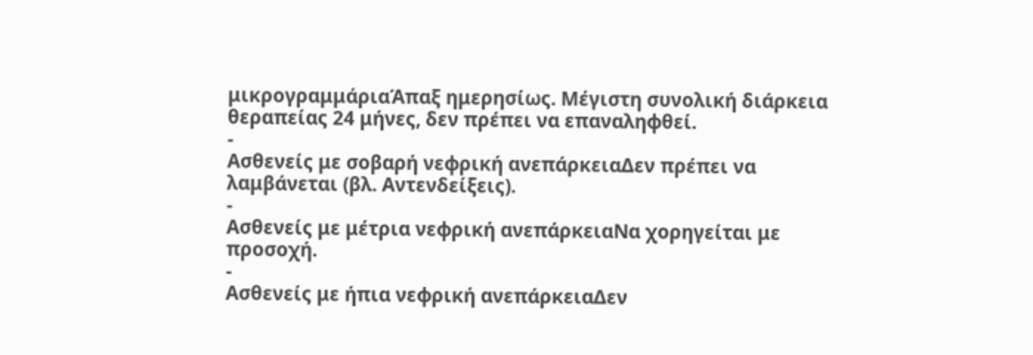μικρογραμμάριαΆπαξ ημερησίως. Μέγιστη συνολική διάρκεια θεραπείας 24 μήνες, δεν πρέπει να επαναληφθεί.
-
Ασθενείς με σοβαρή νεφρική ανεπάρκειαΔεν πρέπει να λαμβάνεται (βλ. Αντενδείξεις).
-
Ασθενείς με μέτρια νεφρική ανεπάρκειαΝα χορηγείται με προσοχή.
-
Ασθενείς με ήπια νεφρική ανεπάρκειαΔεν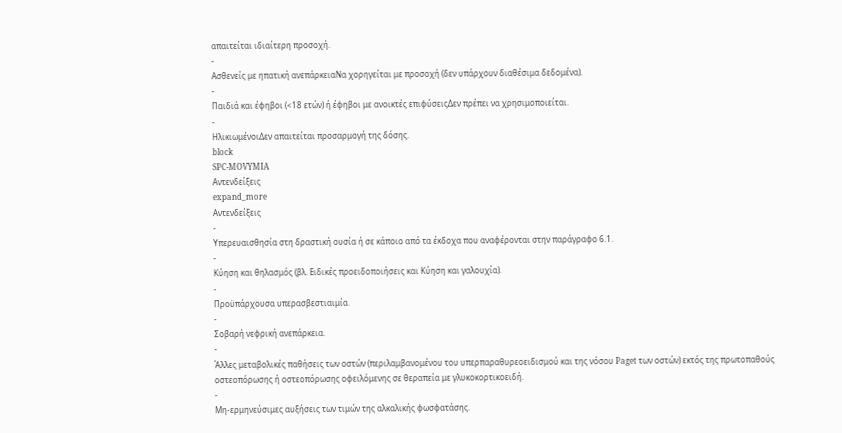απαιτείται ιδιαίτερη προσοχή.
-
Ασθενείς με ηπατική ανεπάρκειαΝα χορηγείται με προσοχή (δεν υπάρχουν διαθέσιμα δεδομένα).
-
Παιδιά και έφηβοι (<18 ετών) ή έφηβοι με ανοικτές επιφύσειςΔεν πρέπει να χρησιμοποιείται.
-
ΗλικιωμένοιΔεν απαιτείται προσαρμογή της δόσης.
block
SPC-MOVYMIA
Αντενδείξεις
expand_more
Αντενδείξεις
-
Υπερευαισθησία στη δραστική ουσία ή σε κάποιο από τα έκδοχα που αναφέρονται στην παράγραφο 6.1.
-
Κύηση και θηλασμός (βλ. Ειδικές προειδοποιήσεις και Κύηση και γαλουχία).
-
Προϋπάρχουσα υπερασβεστιαιμία.
-
Σοβαρή νεφρική ανεπάρκεια.
-
Άλλες μεταβολικές παθήσεις των οστών (περιλαμβανομένου του υπερπαραθυρεοειδισμού και της νόσου Paget των οστών) εκτός της πρωτοπαθούς οστεοπόρωσης ή οστεοπόρωσης οφειλόμενης σε θεραπεία με γλυκοκορτικοειδή.
-
Μη-ερμηνεύσιμες αυξήσεις των τιμών της αλκαλικής φωσφατάσης.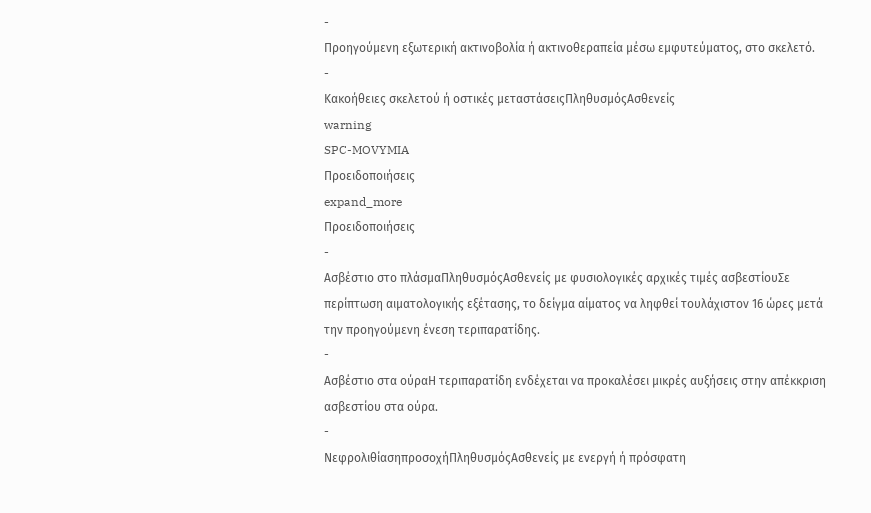-
Προηγούμενη εξωτερική ακτινοβολία ή ακτινοθεραπεία μέσω εμφυτεύματος, στο σκελετό.
-
Κακοήθειες σκελετού ή οστικές μεταστάσειςΠληθυσμόςΑσθενείς
warning
SPC-MOVYMIA
Προειδοποιήσεις
expand_more
Προειδοποιήσεις
-
Ασβέστιο στο πλάσμαΠληθυσμόςΑσθενείς με φυσιολογικές αρχικές τιμές ασβεστίουΣε περίπτωση αιματολογικής εξέτασης, το δείγμα αίματος να ληφθεί τουλάχιστον 16 ώρες μετά την προηγούμενη ένεση τεριπαρατίδης.
-
Ασβέστιο στα ούραΗ τεριπαρατίδη ενδέχεται να προκαλέσει μικρές αυξήσεις στην απέκκριση ασβεστίου στα ούρα.
-
ΝεφρολιθίασηπροσοχήΠληθυσμόςΑσθενείς με ενεργή ή πρόσφατη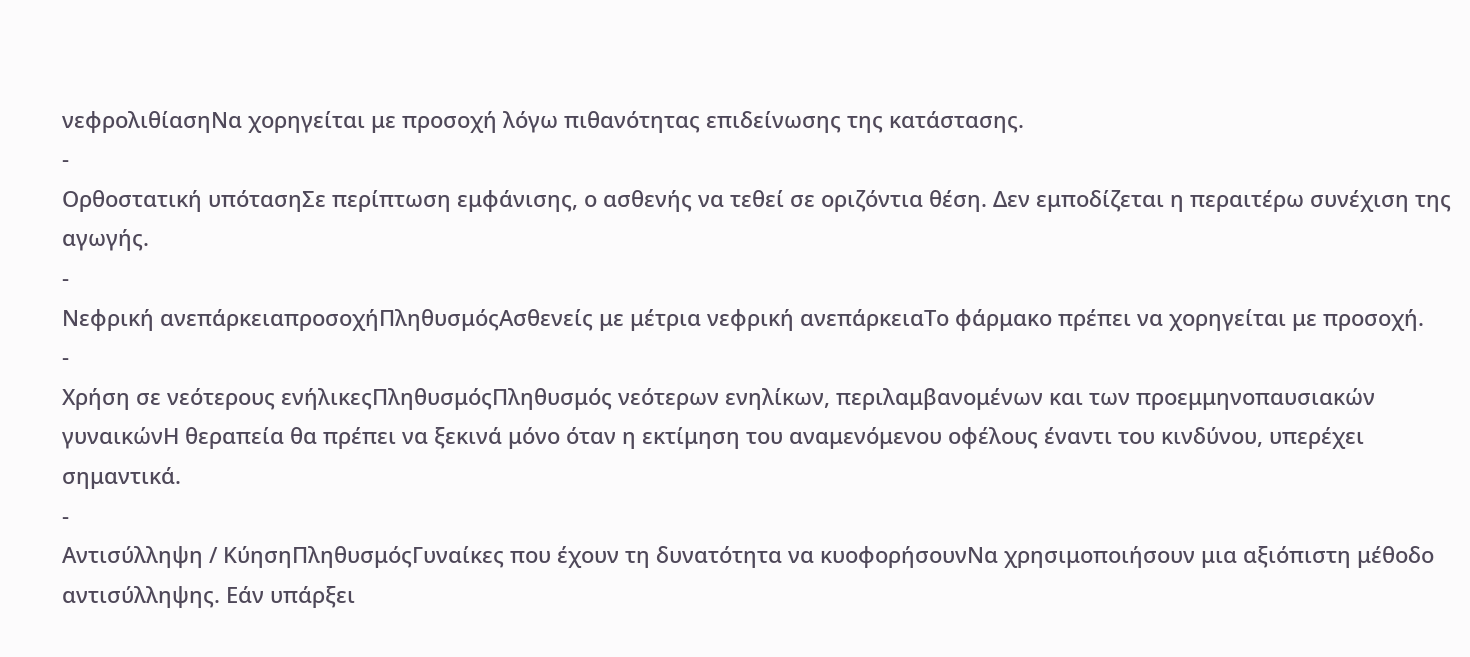νεφρολιθίασηΝα χορηγείται με προσοχή λόγω πιθανότητας επιδείνωσης της κατάστασης.
-
Ορθοστατική υπότασηΣε περίπτωση εμφάνισης, ο ασθενής να τεθεί σε οριζόντια θέση. Δεν εμποδίζεται η περαιτέρω συνέχιση της αγωγής.
-
Νεφρική ανεπάρκειαπροσοχήΠληθυσμόςΑσθενείς με μέτρια νεφρική ανεπάρκειαΤο φάρμακο πρέπει να χορηγείται με προσοχή.
-
Χρήση σε νεότερους ενήλικεςΠληθυσμόςΠληθυσμός νεότερων ενηλίκων, περιλαμβανομένων και των προεμμηνοπαυσιακών γυναικώνΗ θεραπεία θα πρέπει να ξεκινά μόνο όταν η εκτίμηση του αναμενόμενου οφέλους έναντι του κινδύνου, υπερέχει σημαντικά.
-
Αντισύλληψη / ΚύησηΠληθυσμόςΓυναίκες που έχουν τη δυνατότητα να κυοφορήσουνΝα χρησιμοποιήσουν μια αξιόπιστη μέθοδο αντισύλληψης. Εάν υπάρξει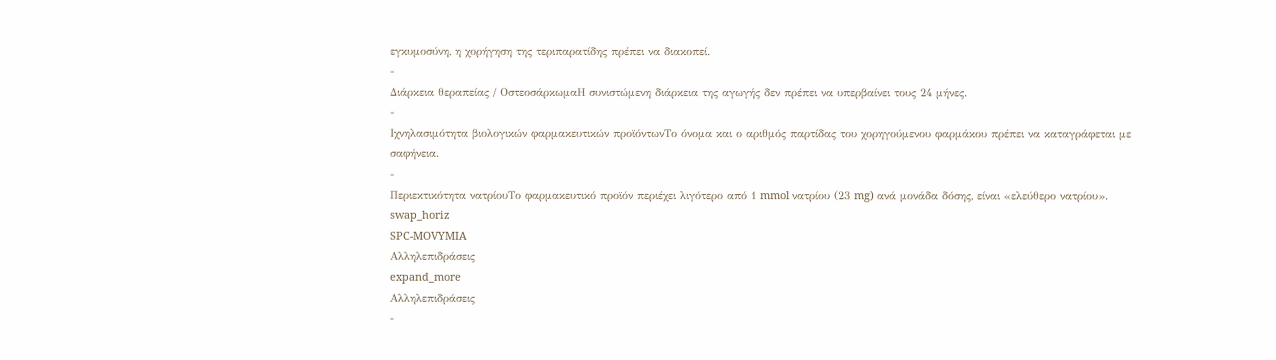εγκυμοσύνη, η χορήγηση της τεριπαρατίδης πρέπει να διακοπεί.
-
Διάρκεια θεραπείας / ΟστεοσάρκωμαΗ συνιστώμενη διάρκεια της αγωγής δεν πρέπει να υπερβαίνει τους 24 μήνες.
-
Ιχνηλασιμότητα βιολογικών φαρμακευτικών προϊόντωνΤο όνομα και ο αριθμός παρτίδας του χορηγούμενου φαρμάκου πρέπει να καταγράφεται με σαφήνεια.
-
Περιεκτικότητα νατρίουΤο φαρμακευτικό προϊόν περιέχει λιγότερο από 1 mmol νατρίου (23 mg) ανά μονάδα δόσης, είναι «ελεύθερο νατρίου».
swap_horiz
SPC-MOVYMIA
Αλληλεπιδράσεις
expand_more
Αλληλεπιδράσεις
-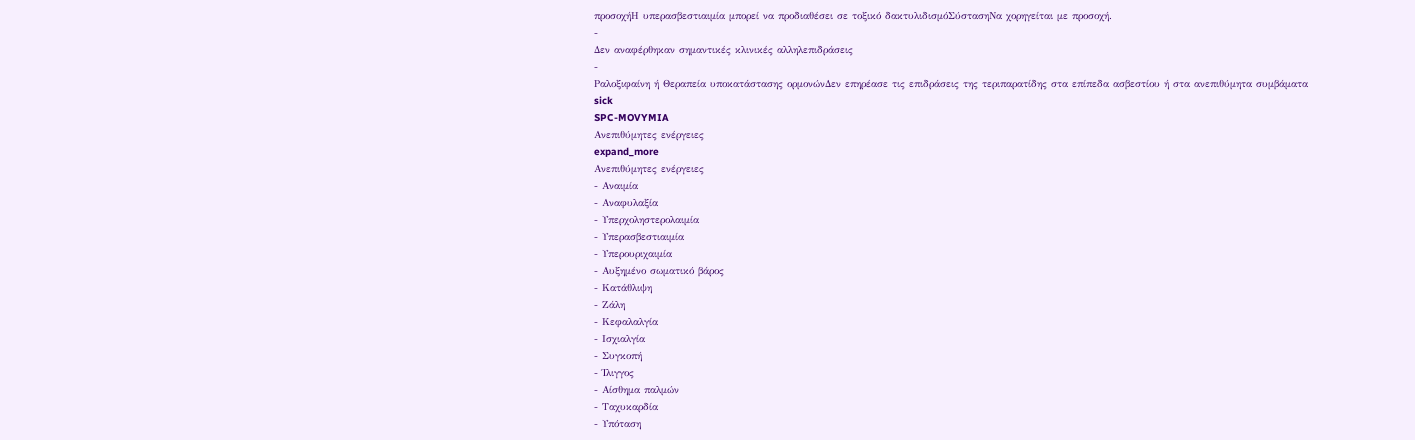προσοχήΗ υπερασβεστιαιμία μπορεί να προδιαθέσει σε τοξικό δακτυλιδισμόΣύστασηΝα χορηγείται με προσοχή.
-
Δεν αναφέρθηκαν σημαντικές κλινικές αλληλεπιδράσεις
-
Ραλοξιφαίνη ή Θεραπεία υποκατάστασης ορμονώνΔεν επηρέασε τις επιδράσεις της τεριπαρατίδης στα επίπεδα ασβεστίου ή στα ανεπιθύμητα συμβάματα
sick
SPC-MOVYMIA
Ανεπιθύμητες ενέργειες
expand_more
Ανεπιθύμητες ενέργειες
- Αναιμία
- Αναφυλαξία
- Υπερχοληστερολαιμία
- Υπερασβεστιαιμία
- Υπερουριχαιμία
- Αυξημένο σωματικό βάρος
- Κατάθλιψη
- Ζάλη
- Κεφαλαλγία
- Ισχιαλγία
- Συγκοπή
- Ίλιγγος
- Αίσθημα παλμών
- Ταχυκαρδία
- Υπόταση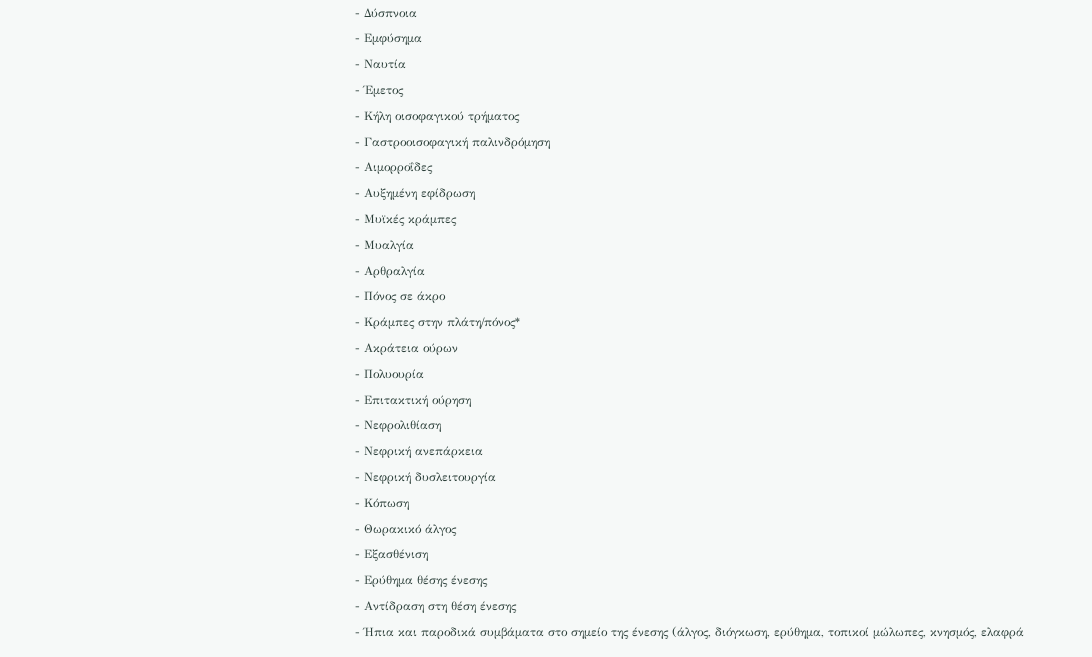- Δύσπνοια
- Εμφύσημα
- Ναυτία
- Έμετος
- Κήλη οισοφαγικού τρήματος
- Γαστροοισοφαγική παλινδρόμηση
- Αιμορροΐδες
- Αυξημένη εφίδρωση
- Μυϊκές κράμπες
- Μυαλγία
- Αρθραλγία
- Πόνος σε άκρο
- Κράμπες στην πλάτη/πόνος*
- Ακράτεια ούρων
- Πολυουρία
- Επιτακτική ούρηση
- Νεφρολιθίαση
- Νεφρική ανεπάρκεια
- Νεφρική δυσλειτουργία
- Κόπωση
- Θωρακικό άλγος
- Εξασθένιση
- Ερύθημα θέσης ένεσης
- Αντίδραση στη θέση ένεσης
- Ήπια και παροδικά συμβάματα στο σημείο της ένεσης (άλγος, διόγκωση, ερύθημα, τοπικοί μώλωπες, κνησμός, ελαφρά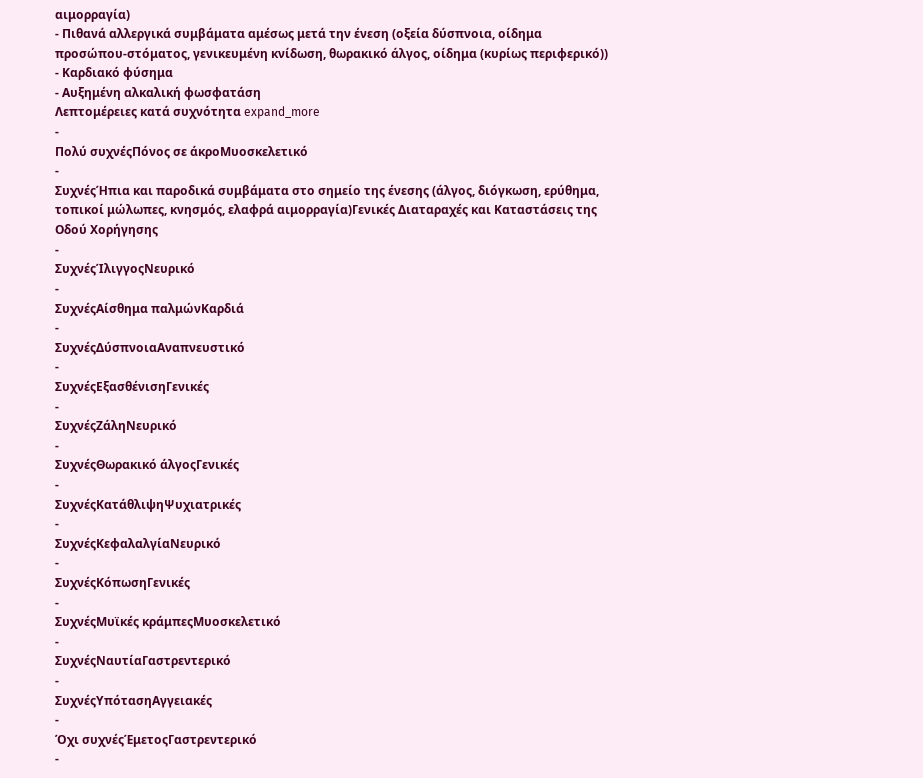αιμορραγία)
- Πιθανά αλλεργικά συμβάματα αμέσως μετά την ένεση (οξεία δύσπνοια, οίδημα προσώπου-στόματος, γενικευμένη κνίδωση, θωρακικό άλγος, οίδημα (κυρίως περιφερικό))
- Καρδιακό φύσημα
- Αυξημένη αλκαλική φωσφατάση
Λεπτομέρειες κατά συχνότητα expand_more
-
Πολύ συχνέςΠόνος σε άκροΜυοσκελετικό
-
ΣυχνέςΉπια και παροδικά συμβάματα στο σημείο της ένεσης (άλγος, διόγκωση, ερύθημα, τοπικοί μώλωπες, κνησμός, ελαφρά αιμορραγία)Γενικές Διαταραχές και Καταστάσεις της Οδού Χορήγησης
-
ΣυχνέςΊλιγγοςΝευρικό
-
ΣυχνέςΑίσθημα παλμώνΚαρδιά
-
ΣυχνέςΔύσπνοιαΑναπνευστικό
-
ΣυχνέςΕξασθένισηΓενικές
-
ΣυχνέςΖάληΝευρικό
-
ΣυχνέςΘωρακικό άλγοςΓενικές
-
ΣυχνέςΚατάθλιψηΨυχιατρικές
-
ΣυχνέςΚεφαλαλγίαΝευρικό
-
ΣυχνέςΚόπωσηΓενικές
-
ΣυχνέςΜυϊκές κράμπεςΜυοσκελετικό
-
ΣυχνέςΝαυτίαΓαστρεντερικό
-
ΣυχνέςΥπότασηΑγγειακές
-
Όχι συχνέςΈμετοςΓαστρεντερικό
-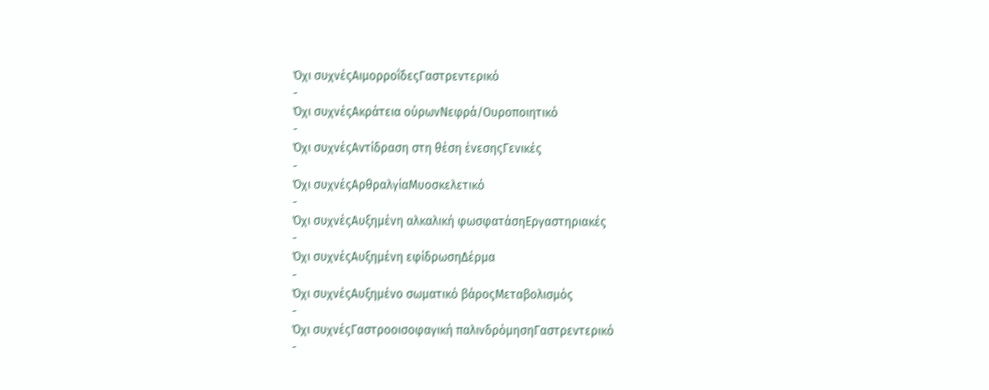Όχι συχνέςΑιμορροΐδεςΓαστρεντερικό
-
Όχι συχνέςΑκράτεια ούρωνΝεφρά/Ουροποιητικό
-
Όχι συχνέςΑντίδραση στη θέση ένεσηςΓενικές
-
Όχι συχνέςΑρθραλγίαΜυοσκελετικό
-
Όχι συχνέςΑυξημένη αλκαλική φωσφατάσηΕργαστηριακές
-
Όχι συχνέςΑυξημένη εφίδρωσηΔέρμα
-
Όχι συχνέςΑυξημένο σωματικό βάροςΜεταβολισμός
-
Όχι συχνέςΓαστροοισοφαγική παλινδρόμησηΓαστρεντερικό
-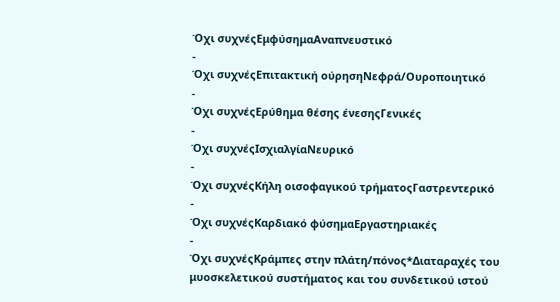Όχι συχνέςΕμφύσημαΑναπνευστικό
-
Όχι συχνέςΕπιτακτική ούρησηΝεφρά/Ουροποιητικό
-
Όχι συχνέςΕρύθημα θέσης ένεσηςΓενικές
-
Όχι συχνέςΙσχιαλγίαΝευρικό
-
Όχι συχνέςΚήλη οισοφαγικού τρήματοςΓαστρεντερικό
-
Όχι συχνέςΚαρδιακό φύσημαΕργαστηριακές
-
Όχι συχνέςΚράμπες στην πλάτη/πόνος*Διαταραχές του μυοσκελετικού συστήματος και του συνδετικού ιστού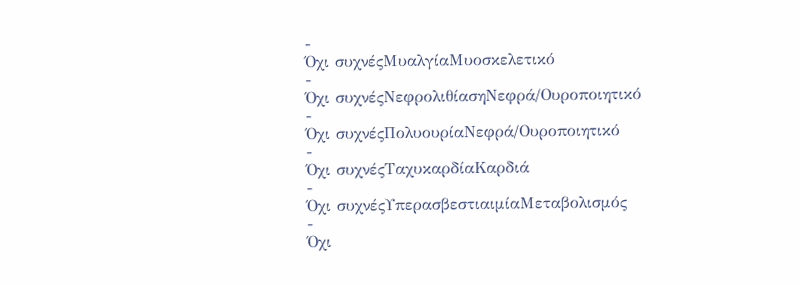-
Όχι συχνέςΜυαλγίαΜυοσκελετικό
-
Όχι συχνέςΝεφρολιθίασηΝεφρά/Ουροποιητικό
-
Όχι συχνέςΠολυουρίαΝεφρά/Ουροποιητικό
-
Όχι συχνέςΤαχυκαρδίαΚαρδιά
-
Όχι συχνέςΥπερασβεστιαιμίαΜεταβολισμός
-
Όχι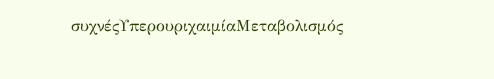συχνέςΥπερουριχαιμίαΜεταβολισμός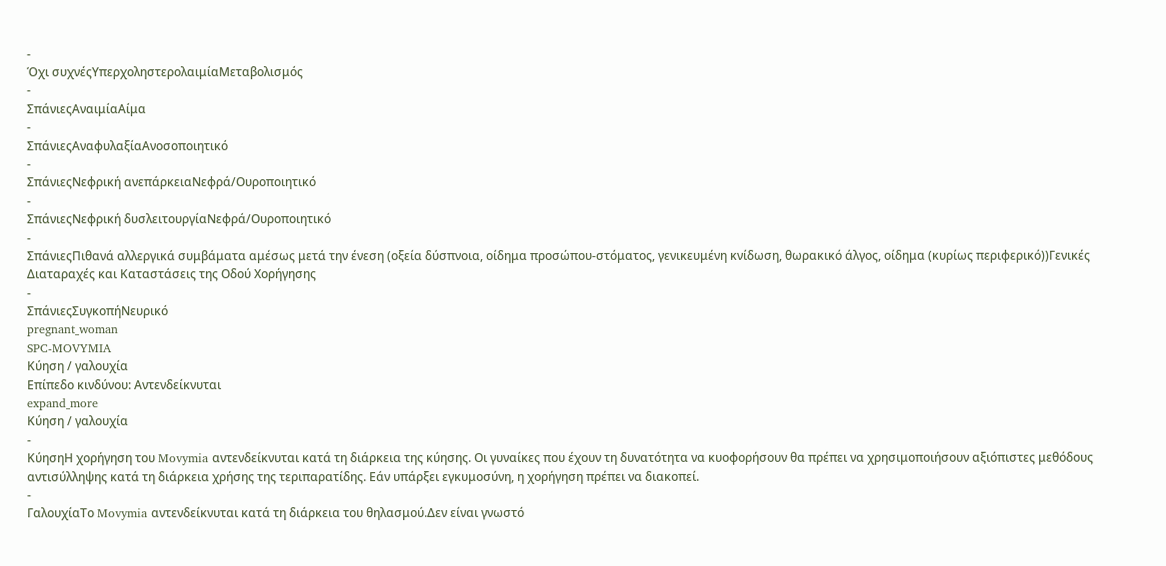-
Όχι συχνέςΥπερχοληστερολαιμίαΜεταβολισμός
-
ΣπάνιεςΑναιμίαΑίμα
-
ΣπάνιεςΑναφυλαξίαΑνοσοποιητικό
-
ΣπάνιεςΝεφρική ανεπάρκειαΝεφρά/Ουροποιητικό
-
ΣπάνιεςΝεφρική δυσλειτουργίαΝεφρά/Ουροποιητικό
-
ΣπάνιεςΠιθανά αλλεργικά συμβάματα αμέσως μετά την ένεση (οξεία δύσπνοια, οίδημα προσώπου-στόματος, γενικευμένη κνίδωση, θωρακικό άλγος, οίδημα (κυρίως περιφερικό))Γενικές Διαταραχές και Καταστάσεις της Οδού Χορήγησης
-
ΣπάνιεςΣυγκοπήΝευρικό
pregnant_woman
SPC-MOVYMIA
Κύηση / γαλουχία
Επίπεδο κινδύνου: Αντενδείκνυται
expand_more
Κύηση / γαλουχία
-
ΚύησηΗ χορήγηση του Movymia αντενδείκνυται κατά τη διάρκεια της κύησης. Οι γυναίκες που έχουν τη δυνατότητα να κυοφορήσουν θα πρέπει να χρησιμοποιήσουν αξιόπιστες μεθόδους αντισύλληψης κατά τη διάρκεια χρήσης της τεριπαρατίδης. Εάν υπάρξει εγκυμοσύνη, η χορήγηση πρέπει να διακοπεί.
-
ΓαλουχίαΤο Movymia αντενδείκνυται κατά τη διάρκεια του θηλασμού.Δεν είναι γνωστό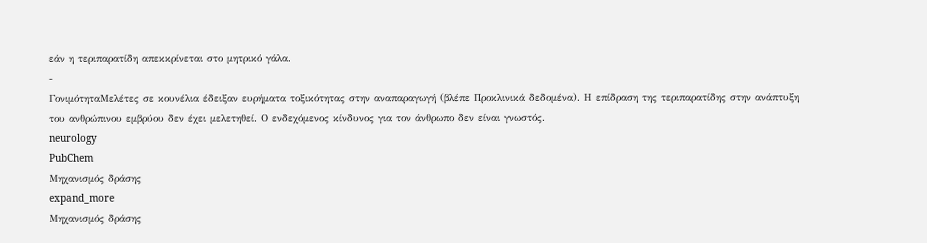εάν η τεριπαρατίδη απεκκρίνεται στο μητρικό γάλα.
-
ΓονιμότηταΜελέτες σε κουνέλια έδειξαν ευρήματα τοξικότητας στην αναπαραγωγή (βλέπε Προκλινικά δεδομένα). Η επίδραση της τεριπαρατίδης στην ανάπτυξη του ανθρώπινου εμβρύου δεν έχει μελετηθεί. Ο ενδεχόμενος κίνδυνος για τον άνθρωπο δεν είναι γνωστός.
neurology
PubChem
Μηχανισμός δράσης
expand_more
Μηχανισμός δράσης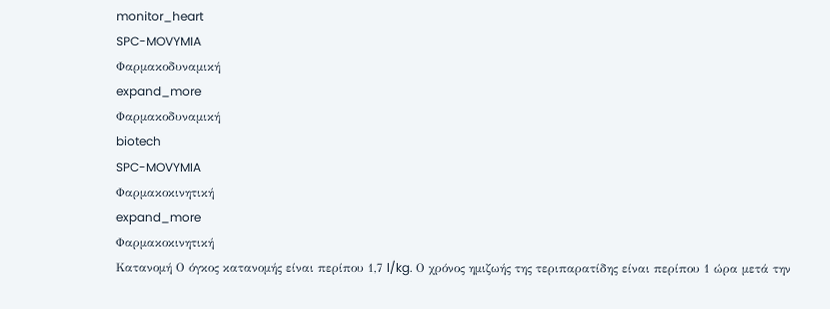monitor_heart
SPC-MOVYMIA
Φαρμακοδυναμική
expand_more
Φαρμακοδυναμική
biotech
SPC-MOVYMIA
Φαρμακοκινητική
expand_more
Φαρμακοκινητική
Κατανομή Ο όγκος κατανομής είναι περίπου 1,7 l/kg. Ο χρόνος ημιζωής της τεριπαρατίδης είναι περίπου 1 ώρα μετά την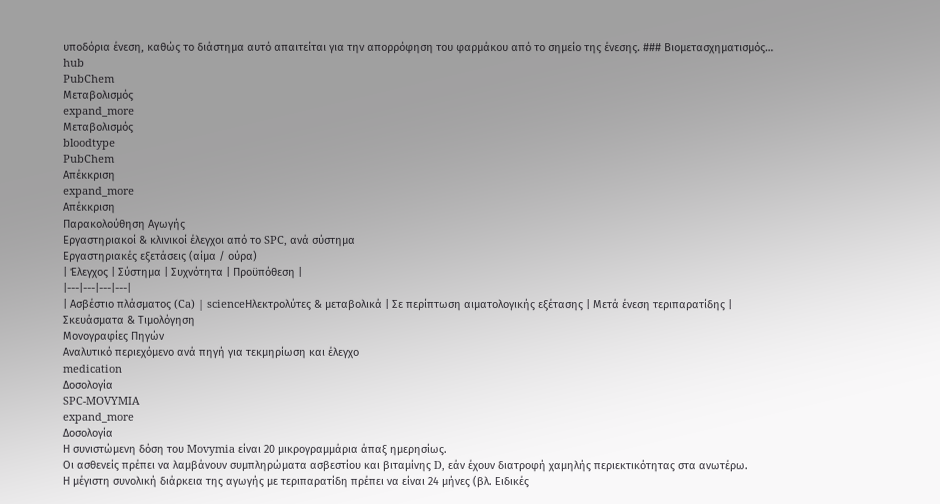υποδόρια ένεση, καθώς το διάστημα αυτό απαιτείται για την απορρόφηση του φαρμάκου από το σημείο της ένεσης. ### Βιομετασχηματισμός…
hub
PubChem
Μεταβολισμός
expand_more
Μεταβολισμός
bloodtype
PubChem
Απέκκριση
expand_more
Απέκκριση
Παρακολούθηση Αγωγής
Εργαστηριακοί & κλινικοί έλεγχοι από το SPC, ανά σύστημα
Εργαστηριακές εξετάσεις (αίμα / ούρα)
| Έλεγχος | Σύστημα | Συχνότητα | Προϋπόθεση |
|---|---|---|---|
| Ασβέστιο πλάσματος (Ca) | scienceΗλεκτρολύτες & μεταβολικά | Σε περίπτωση αιματολογικής εξέτασης | Μετά ένεση τεριπαρατίδης |
Σκευάσματα & Τιμολόγηση
Μονογραφίες Πηγών
Αναλυτικό περιεχόμενο ανά πηγή για τεκμηρίωση και έλεγχο
medication
Δοσολογία
SPC-MOVYMIA
expand_more
Δοσολογία
Η συνιστώμενη δόση του Movymia είναι 20 μικρογραμμάρια άπαξ ημερησίως.
Οι ασθενείς πρέπει να λαμβάνουν συμπληρώματα ασβεστίου και βιταμίνης D, εάν έχουν διατροφή χαμηλής περιεκτικότητας στα ανωτέρω.
Η μέγιστη συνολική διάρκεια της αγωγής με τεριπαρατίδη πρέπει να είναι 24 μήνες (βλ. Ειδικές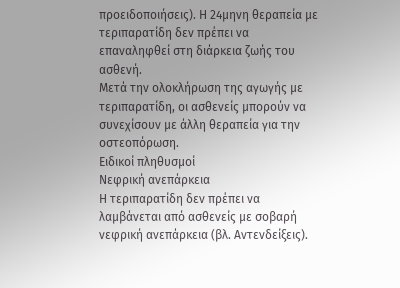προειδοποιήσεις). Η 24μηνη θεραπεία με τεριπαρατίδη δεν πρέπει να επαναληφθεί στη διάρκεια ζωής του ασθενή.
Μετά την ολοκλήρωση της αγωγής με τεριπαρατίδη, οι ασθενείς μπορούν να συνεχίσουν με άλλη θεραπεία για την οστεοπόρωση.
Ειδικοί πληθυσμοί
Nεφρική ανεπάρκεια
Η τεριπαρατίδη δεν πρέπει να λαμβάνεται από ασθενείς με σοβαρή νεφρική ανεπάρκεια (βλ. Αντενδείξεις).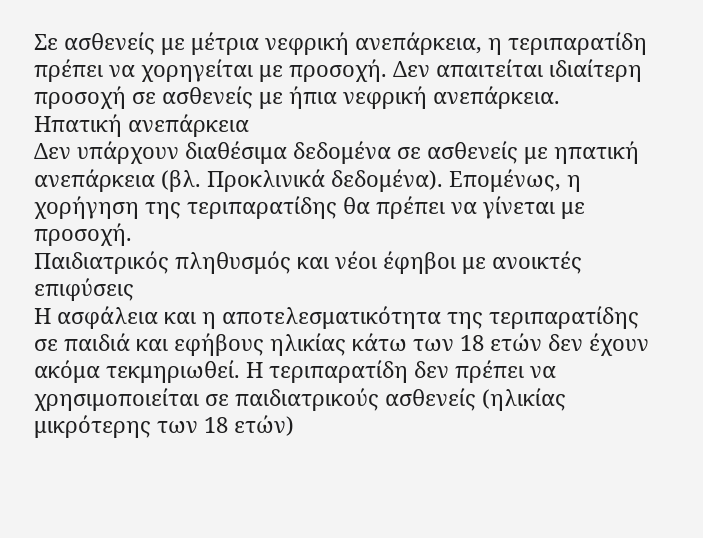Σε ασθενείς με μέτρια νεφρική ανεπάρκεια, η τεριπαρατίδη πρέπει να χορηγείται με προσοχή. Δεν απαιτείται ιδιαίτερη προσοχή σε ασθενείς με ήπια νεφρική ανεπάρκεια.
Ηπατική ανεπάρκεια
Δεν υπάρχουν διαθέσιμα δεδομένα σε ασθενείς με ηπατική ανεπάρκεια (βλ. Προκλινικά δεδομένα). Επομένως, η χορήγηση της τεριπαρατίδης θα πρέπει να γίνεται με προσοχή.
Παιδιατρικός πληθυσμός και νέοι έφηβοι με ανοικτές επιφύσεις
Η ασφάλεια και η αποτελεσματικότητα της τεριπαρατίδης σε παιδιά και εφήβους ηλικίας κάτω των 18 ετών δεν έχουν ακόμα τεκμηριωθεί. Η τεριπαρατίδη δεν πρέπει να χρησιμοποιείται σε παιδιατρικούς ασθενείς (ηλικίας μικρότερης των 18 ετών)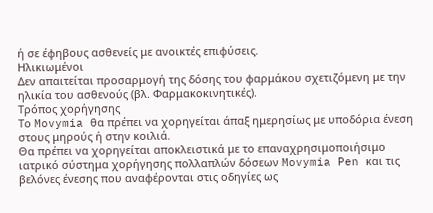ή σε έφηβους ασθενείς με ανοικτές επιφύσεις.
Ηλικιωμένοι
Δεν απαιτείται προσαρμογή της δόσης του φαρμάκου σχετιζόμενη με την ηλικία του ασθενούς (βλ. Φαρμακοκινητικές).
Τρόπος χορήγησης
Το Movymia θα πρέπει να χορηγείται άπαξ ημερησίως με υποδόρια ένεση στους μηρούς ή στην κοιλιά.
Θα πρέπει να χορηγείται αποκλειστικά με το επαναχρησιμοποιήσιμο ιατρικό σύστημα χορήγησης πολλαπλών δόσεων Movymia Pen και τις βελόνες ένεσης που αναφέρονται στις οδηγίες ως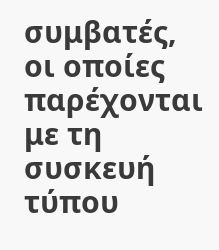συμβατές, οι οποίες παρέχονται με τη συσκευή τύπου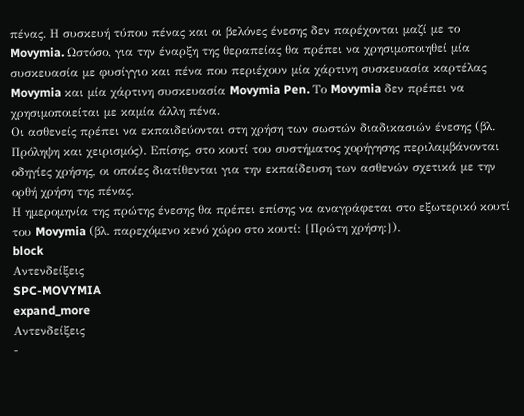πένας. Η συσκευή τύπου πένας και οι βελόνες ένεσης δεν παρέχονται μαζί με το Movymia. Ωστόσο, για την έναρξη της θεραπείας θα πρέπει να χρησιμοποιηθεί μία συσκευασία με φυσίγγιο και πένα που περιέχουν μία χάρτινη συσκευασία καρτέλας Movymia και μία χάρτινη συσκευασία Movymia Pen. Το Movymia δεν πρέπει να χρησιμοποιείται με καμία άλλη πένα.
Οι ασθενείς πρέπει να εκπαιδεύονται στη χρήση των σωστών διαδικασιών ένεσης (βλ. Πρόληψη και χειρισμός). Επίσης, στο κουτί του συστήματος χορήγησης περιλαμβάνονται οδηγίες χρήσης, οι οποίες διατίθενται για την εκπαίδευση των ασθενών σχετικά με την ορθή χρήση της πένας.
Η ημερομηνία της πρώτης ένεσης θα πρέπει επίσης να αναγράφεται στο εξωτερικό κουτί του Movymia (βλ. παρεχόμενο κενό χώρο στο κουτί: {Πρώτη χρήση:}).
block
Αντενδείξεις
SPC-MOVYMIA
expand_more
Αντενδείξεις
-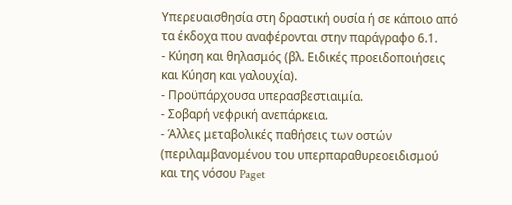Υπερευαισθησία στη δραστική ουσία ή σε κάποιο από τα έκδοχα που αναφέρονται στην παράγραφο 6.1.
- Κύηση και θηλασμός (βλ. Ειδικές προειδοποιήσεις και Κύηση και γαλουχία).
- Προϋπάρχουσα υπερασβεστιαιμία.
- Σοβαρή νεφρική ανεπάρκεια.
- Άλλες μεταβολικές παθήσεις των οστών (περιλαμβανομένου του υπερπαραθυρεοειδισμού και της νόσου Paget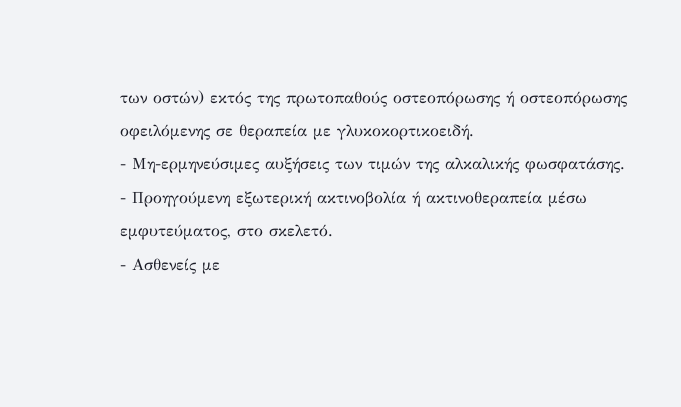των οστών) εκτός της πρωτοπαθούς οστεοπόρωσης ή οστεοπόρωσης οφειλόμενης σε θεραπεία με γλυκοκορτικοειδή.
- Μη-ερμηνεύσιμες αυξήσεις των τιμών της αλκαλικής φωσφατάσης.
- Προηγούμενη εξωτερική ακτινοβολία ή ακτινοθεραπεία μέσω εμφυτεύματος, στο σκελετό.
- Ασθενείς με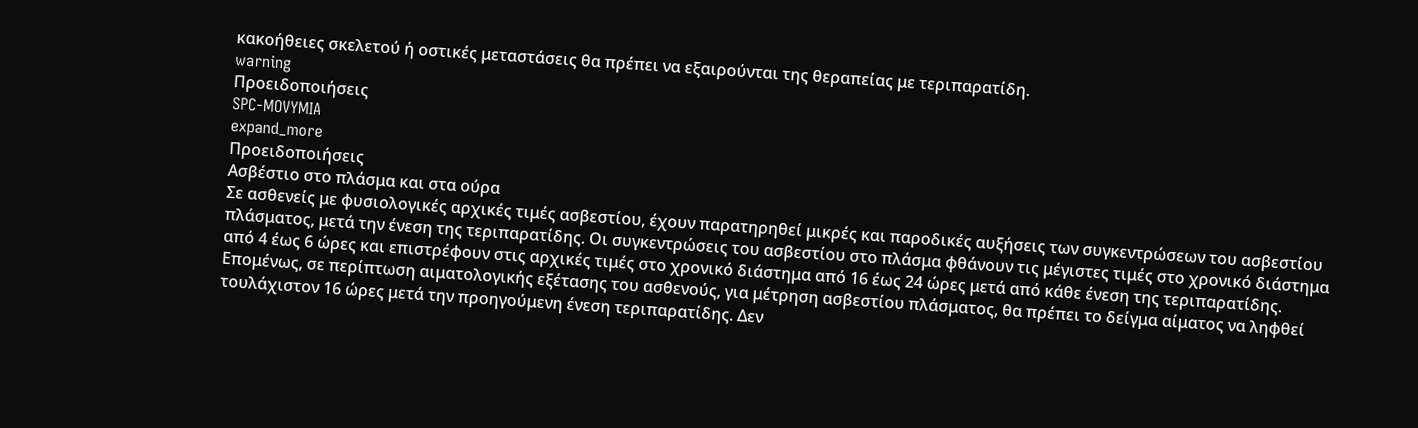κακοήθειες σκελετού ή οστικές μεταστάσεις θα πρέπει να εξαιρούνται της θεραπείας με τεριπαρατίδη.
warning
Προειδοποιήσεις
SPC-MOVYMIA
expand_more
Προειδοποιήσεις
Ασβέστιο στο πλάσμα και στα ούρα
Σε ασθενείς με φυσιολογικές αρχικές τιμές ασβεστίου, έχουν παρατηρηθεί μικρές και παροδικές αυξήσεις των συγκεντρώσεων του ασβεστίου πλάσματος, μετά την ένεση της τεριπαρατίδης. Οι συγκεντρώσεις του ασβεστίου στο πλάσμα φθάνουν τις μέγιστες τιμές στο χρονικό διάστημα από 4 έως 6 ώρες και επιστρέφουν στις αρχικές τιμές στο χρονικό διάστημα από 16 έως 24 ώρες μετά από κάθε ένεση της τεριπαρατίδης. Επομένως, σε περίπτωση αιματολογικής εξέτασης του ασθενούς, για μέτρηση ασβεστίου πλάσματος, θα πρέπει το δείγμα αίματος να ληφθεί τουλάχιστον 16 ώρες μετά την προηγούμενη ένεση τεριπαρατίδης. Δεν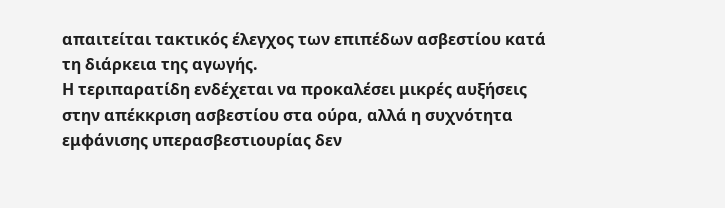απαιτείται τακτικός έλεγχος των επιπέδων ασβεστίου κατά τη διάρκεια της αγωγής.
Η τεριπαρατίδη ενδέχεται να προκαλέσει μικρές αυξήσεις στην απέκκριση ασβεστίου στα ούρα, αλλά η συχνότητα εμφάνισης υπερασβεστιουρίας δεν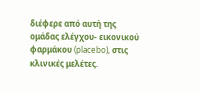διέφερε από αυτή της ομάδας ελέγχου- εικονικού φαρμάκου (placebo), στις κλινικές μελέτες.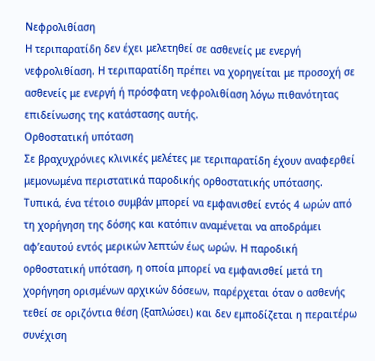Νεφρολιθίαση
Η τεριπαρατίδη δεν έχει μελετηθεί σε ασθενείς με ενεργή νεφρολιθίαση. Η τεριπαρατίδη πρέπει να χορηγείται με προσοχή σε ασθενείς με ενεργή ή πρόσφατη νεφρολιθίαση λόγω πιθανότητας επιδείνωσης της κατάστασης αυτής.
Ορθοστατική υπόταση
Σε βραχυχρόνιες κλινικές μελέτες με τεριπαρατίδη έχουν αναφερθεί μεμονωμένα περιστατικά παροδικής ορθοστατικής υπότασης. Τυπικά, ένα τέτοιο συμβάν μπορεί να εμφανισθεί εντός 4 ωρών από τη χορήγηση της δόσης και κατόπιν αναμένεται να αποδράμει αφ’εαυτού εντός μερικών λεπτών έως ωρών. Η παροδική ορθοστατική υπόταση, η οποία μπορεί να εμφανισθεί μετά τη χορήγηση ορισμένων αρχικών δόσεων, παρέρχεται όταν ο ασθενής τεθεί σε οριζόντια θέση (ξαπλώσει) και δεν εμποδίζεται η περαιτέρω συνέχιση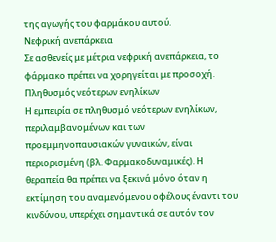της αγωγής του φαρμάκου αυτού.
Νεφρική ανεπάρκεια
Σε ασθενείς με μέτρια νεφρική ανεπάρκεια, το φάρμακο πρέπει να χορηγείται με προσοχή.
Πληθυσμός νεότερων ενηλίκων
Η εμπειρία σε πληθυσμό νεότερων ενηλίκων, περιλαμβανομένων και των προεμμηνοπαυσιακών γυναικών, είναι περιορισμένη (βλ. Φαρμακοδυναμικές). Η θεραπεία θα πρέπει να ξεκινά μόνο όταν η εκτίμηση του αναμενόμενου οφέλους έναντι του κινδύνου, υπερέχει σημαντικά σε αυτόν τον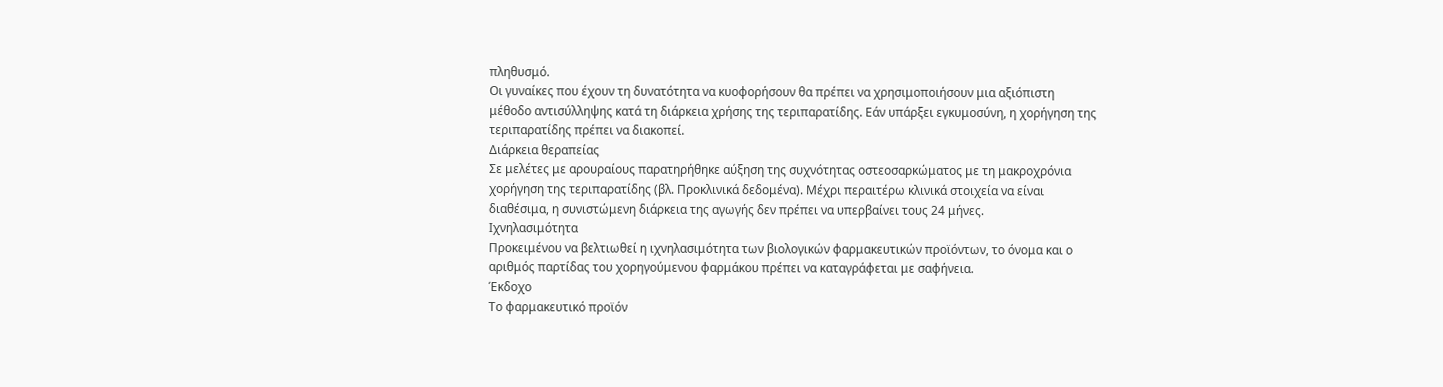πληθυσμό.
Οι γυναίκες που έχουν τη δυνατότητα να κυοφορήσουν θα πρέπει να χρησιμοποιήσουν μια αξιόπιστη μέθοδο αντισύλληψης κατά τη διάρκεια χρήσης της τεριπαρατίδης. Εάν υπάρξει εγκυμοσύνη, η χορήγηση της τεριπαρατίδης πρέπει να διακοπεί.
Διάρκεια θεραπείας
Σε μελέτες με αρουραίους παρατηρήθηκε αύξηση της συχνότητας οστεοσαρκώματος με τη μακροχρόνια χορήγηση της τεριπαρατίδης (βλ. Προκλινικά δεδομένα). Μέχρι περαιτέρω κλινικά στοιχεία να είναι διαθέσιμα, η συνιστώμενη διάρκεια της αγωγής δεν πρέπει να υπερβαίνει τους 24 μήνες.
Ιχνηλασιμότητα
Προκειμένου να βελτιωθεί η ιχνηλασιμότητα των βιολογικών φαρμακευτικών προϊόντων, το όνομα και ο αριθμός παρτίδας του χορηγούμενου φαρμάκου πρέπει να καταγράφεται με σαφήνεια.
Έκδοχο
Tο φαρμακευτικό προϊόν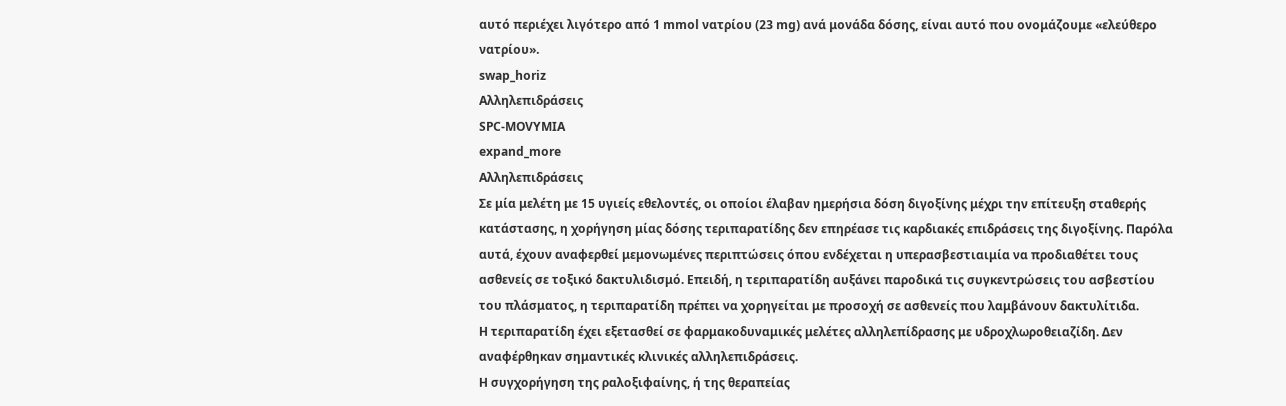αυτό περιέχει λιγότερο από 1 mmol νατρίου (23 mg) ανά μονάδα δόσης, είναι αυτό που ονομάζουμε «ελεύθερο νατρίου».
swap_horiz
Αλληλεπιδράσεις
SPC-MOVYMIA
expand_more
Αλληλεπιδράσεις
Σε μία μελέτη με 15 υγιείς εθελοντές, οι οποίοι έλαβαν ημερήσια δόση διγοξίνης μέχρι την επίτευξη σταθερής κατάστασης, η χορήγηση μίας δόσης τεριπαρατίδης δεν επηρέασε τις καρδιακές επιδράσεις της διγοξίνης. Παρόλα αυτά, έχουν αναφερθεί μεμονωμένες περιπτώσεις όπου ενδέχεται η υπερασβεστιαιμία να προδιαθέτει τους ασθενείς σε τοξικό δακτυλιδισμό. Επειδή, η τεριπαρατίδη αυξάνει παροδικά τις συγκεντρώσεις του ασβεστίου του πλάσματος, η τεριπαρατίδη πρέπει να χορηγείται με προσοχή σε ασθενείς που λαμβάνουν δακτυλίτιδα.
Η τεριπαρατίδη έχει εξετασθεί σε φαρμακοδυναμικές μελέτες αλληλεπίδρασης με υδροχλωροθειαζίδη. Δεν αναφέρθηκαν σημαντικές κλινικές αλληλεπιδράσεις.
Η συγχορήγηση της ραλοξιφαίνης, ή της θεραπείας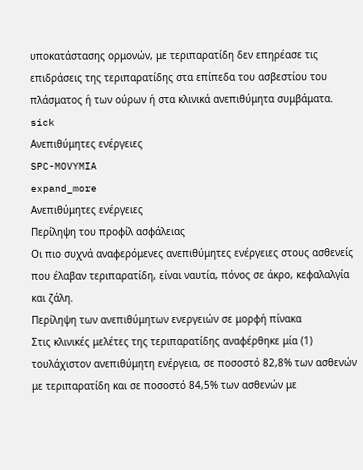υποκατάστασης ορμονών, με τεριπαρατίδη δεν επηρέασε τις επιδράσεις της τεριπαρατίδης στα επίπεδα του ασβεστίου του πλάσματος ή των ούρων ή στα κλινικά ανεπιθύμητα συμβάματα.
sick
Ανεπιθύμητες ενέργειες
SPC-MOVYMIA
expand_more
Ανεπιθύμητες ενέργειες
Περίληψη του προφίλ ασφάλειας
Οι πιο συχνά αναφερόμενες ανεπιθύμητες ενέργειες στους ασθενείς που έλαβαν τεριπαρατίδη, είναι ναυτία, πόνος σε άκρο, κεφαλαλγία και ζάλη.
Περίληψη των ανεπιθύμητων ενεργειών σε μορφή πίνακα
Στις κλινικές μελέτες της τεριπαρατίδης αναφέρθηκε μία (1) τουλάχιστον ανεπιθύμητη ενέργεια, σε ποσοστό 82,8% των ασθενών με τεριπαρατίδη και σε ποσοστό 84,5% των ασθενών με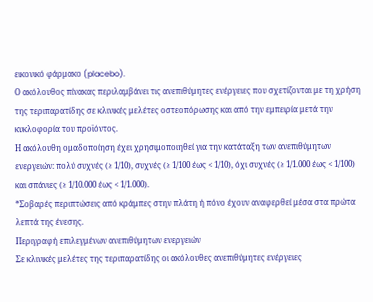εικονικό φάρμακο (placebo).
Ο ακόλουθος πίνακας περιλαμβάνει τις ανεπιθύμητες ενέργειες που σχετίζονται με τη χρήση της τεριπαρατίδης σε κλινικές μελέτες οστεοπόρωσης και από την εμπειρία μετά την κυκλοφορία του προϊόντος.
Η ακόλουθη ομαδοποίηση έχει χρησιμοποιηθεί για την κατάταξη των ανεπιθύμητων ενεργειών: πολύ συχνές (≥ 1/10), συχνές (≥ 1/100 έως < 1/10), όχι συχνές (≥ 1/1.000 έως < 1/100) και σπάνιες (≥ 1/10.000 έως < 1/1.000).
*Σοβαρές περιπτώσεις από κράμπες στην πλάτη ή πόνο έχουν αναφερθεί μέσα στα πρώτα λεπτά της ένεσης.
Περιγραφή επιλεγμένων ανεπιθύμητων ενεργειών
Σε κλινικές μελέτες της τεριπαρατίδης οι ακόλουθες ανεπιθύμητες ενέργειες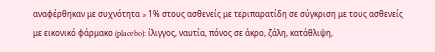αναφέρθηκαν με συχνότητα ≥ 1% στους ασθενείς με τεριπαρατίδη σε σύγκριση με τους ασθενείς με εικονικό φάρμακο (placebo): ίλιγγος, ναυτία, πόνος σε άκρο, ζάλη, κατάθλιψη,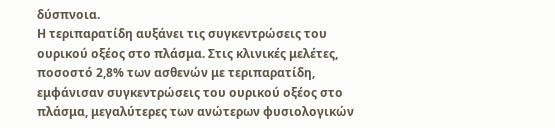δύσπνοια.
Η τεριπαρατίδη αυξάνει τις συγκεντρώσεις του ουρικού οξέος στο πλάσμα. Στις κλινικές μελέτες, ποσοστό 2,8% των ασθενών με τεριπαρατίδη, εμφάνισαν συγκεντρώσεις του ουρικού οξέος στο πλάσμα, μεγαλύτερες των ανώτερων φυσιολογικών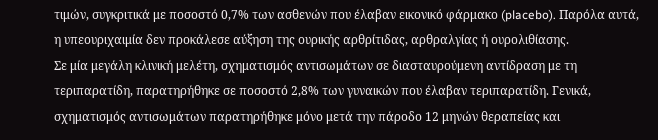τιμών, συγκριτικά με ποσοστό 0,7% των ασθενών που έλαβαν εικονικό φάρμακο (placebo). Παρόλα αυτά, η υπεουριχαιμία δεν προκάλεσε αύξηση της ουρικής αρθρίτιδας, αρθραλγίας ή ουρολιθίασης.
Σε μία μεγάλη κλινική μελέτη, σχηματισμός αντισωμάτων σε διασταυρούμενη αντίδραση με τη τεριπαρατίδη, παρατηρήθηκε σε ποσοστό 2,8% των γυναικών που έλαβαν τεριπαρατίδη. Γενικά, σχηματισμός αντισωμάτων παρατηρήθηκε μόνο μετά την πάροδο 12 μηνών θεραπείας και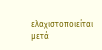ελαχιστοποιείται μετά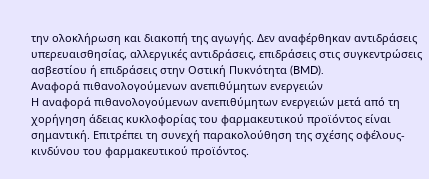την ολοκλήρωση και διακοπή της αγωγής. Δεν αναφέρθηκαν αντιδράσεις υπερευαισθησίας, αλλεργικές αντιδράσεις, επιδράσεις στις συγκεντρώσεις ασβεστίου ή επιδράσεις στην Οστική Πυκνότητα (BMD).
Αναφορά πιθανολογούμενων ανεπιθύμητων ενεργειών
Η αναφορά πιθανολογούμενων ανεπιθύμητων ενεργειών μετά από τη χορήγηση άδειας κυκλοφορίας του φαρμακευτικού προϊόντος είναι σημαντική. Επιτρέπει τη συνεχή παρακολούθηση της σχέσης οφέλους-κινδύνου του φαρμακευτικού προϊόντος.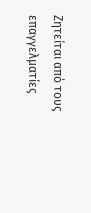Ζητείται από τους επαγγελματίες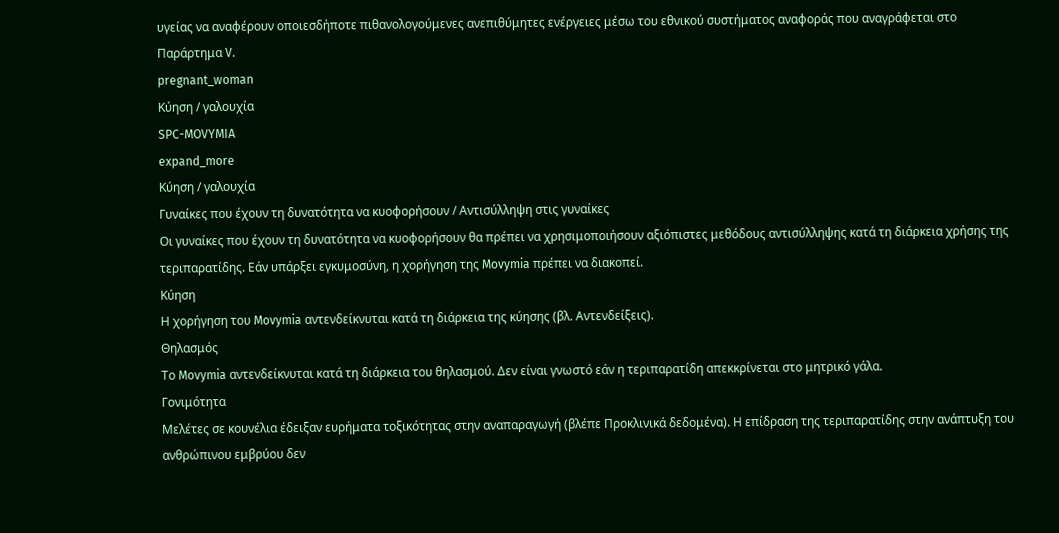υγείας να αναφέρουν οποιεσδήποτε πιθανολογούμενες ανεπιθύμητες ενέργειες μέσω του εθνικού συστήματος αναφοράς που αναγράφεται στο Παράρτημα V.
pregnant_woman
Κύηση / γαλουχία
SPC-MOVYMIA
expand_more
Κύηση / γαλουχία
Γυναίκες που έχουν τη δυνατότητα να κυοφορήσουν / Αντισύλληψη στις γυναίκες
Οι γυναίκες που έχουν τη δυνατότητα να κυοφορήσουν θα πρέπει να χρησιμοποιήσουν αξιόπιστες μεθόδους αντισύλληψης κατά τη διάρκεια χρήσης της τεριπαρατίδης. Εάν υπάρξει εγκυμοσύνη, η χορήγηση της Movymia πρέπει να διακοπεί.
Κύηση
Η χορήγηση του Movymia αντενδείκνυται κατά τη διάρκεια της κύησης (βλ. Αντενδείξεις).
Θηλασμός
Το Movymia αντενδείκνυται κατά τη διάρκεια του θηλασμού. Δεν είναι γνωστό εάν η τεριπαρατίδη απεκκρίνεται στο μητρικό γάλα.
Γονιμότητα
Μελέτες σε κουνέλια έδειξαν ευρήματα τοξικότητας στην αναπαραγωγή (βλέπε Προκλινικά δεδομένα). Η επίδραση της τεριπαρατίδης στην ανάπτυξη του ανθρώπινου εμβρύου δεν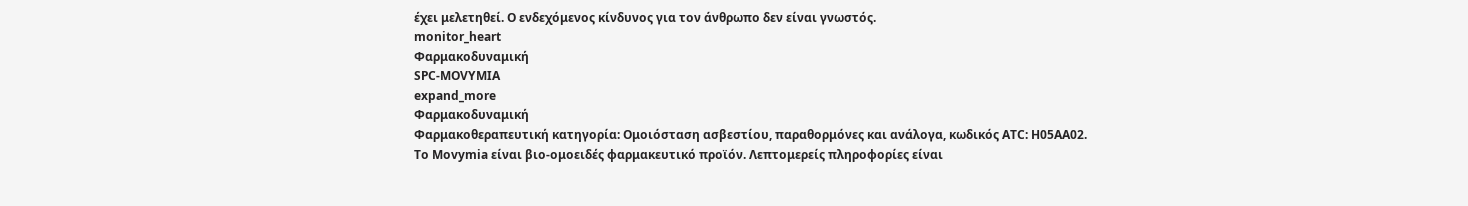έχει μελετηθεί. Ο ενδεχόμενος κίνδυνος για τον άνθρωπο δεν είναι γνωστός.
monitor_heart
Φαρμακοδυναμική
SPC-MOVYMIA
expand_more
Φαρμακοδυναμική
Φαρμακοθεραπευτική κατηγορία: Ομοιόσταση ασβεστίου, παραθορμόνες και ανάλογα, κωδικός ATC: H05AA02.
Το Movymia είναι βιο-ομοειδές φαρμακευτικό προϊόν. Λεπτομερείς πληροφορίες είναι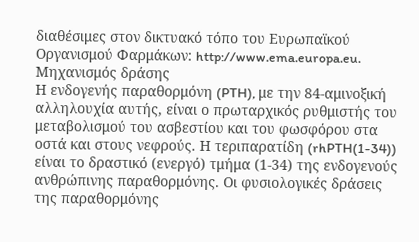διαθέσιμες στον δικτυακό τόπο του Ευρωπαϊκού Οργανισμού Φαρμάκων: http://www.ema.europa.eu.
Μηχανισμός δράσης
Η ενδογενής παραθορμόνη (PTH), με την 84-αμινοξική αλληλουχία αυτής, είναι ο πρωταρχικός ρυθμιστής του μεταβολισμού του ασβεστίου και του φωσφόρου στα οστά και στους νεφρούς. Η τεριπαρατίδη (rhPTH(1-34)) είναι το δραστικό (ενεργό) τμήμα (1-34) της ενδογενούς ανθρώπινης παραθορμόνης. Οι φυσιολογικές δράσεις της παραθορμόνης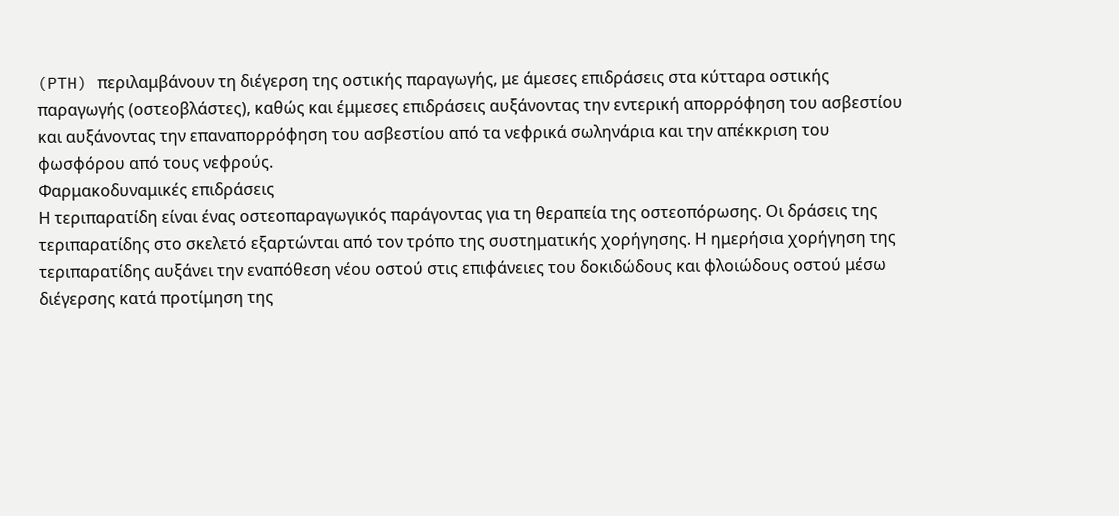(PTH) περιλαμβάνουν τη διέγερση της οστικής παραγωγής, με άμεσες επιδράσεις στα κύτταρα οστικής παραγωγής (οστεοβλάστες), καθώς και έμμεσες επιδράσεις αυξάνοντας την εντερική απορρόφηση του ασβεστίου και αυξάνοντας την επαναπορρόφηση του ασβεστίου από τα νεφρικά σωληνάρια και την απέκκριση του φωσφόρου από τους νεφρούς.
Φαρμακοδυναμικές επιδράσεις
Η τεριπαρατίδη είναι ένας οστεοπαραγωγικός παράγοντας για τη θεραπεία της οστεοπόρωσης. Οι δράσεις της τεριπαρατίδης στο σκελετό εξαρτώνται από τον τρόπο της συστηματικής χορήγησης. Η ημερήσια χορήγηση της τεριπαρατίδης αυξάνει την εναπόθεση νέου οστού στις επιφάνειες του δοκιδώδους και φλοιώδους οστού μέσω διέγερσης κατά προτίμηση της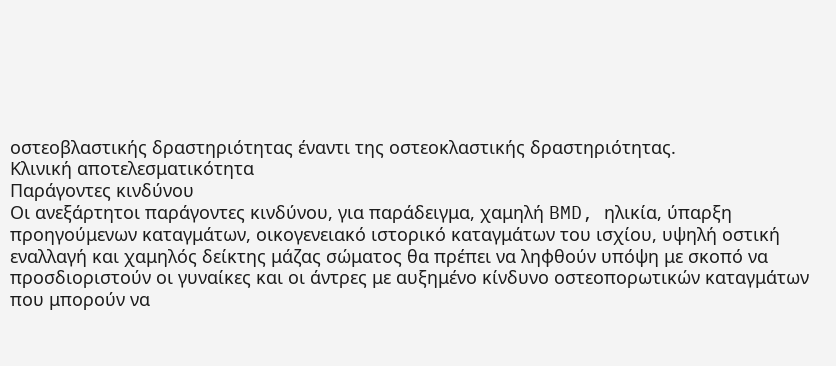οστεοβλαστικής δραστηριότητας έναντι της οστεοκλαστικής δραστηριότητας.
Κλινική αποτελεσματικότητα
Παράγοντες κινδύνου
Οι ανεξάρτητοι παράγοντες κινδύνου, για παράδειγμα, χαμηλή BMD, ηλικία, ύπαρξη προηγούμενων καταγμάτων, οικογενειακό ιστορικό καταγμάτων του ισχίου, υψηλή οστική εναλλαγή και χαμηλός δείκτης μάζας σώματος θα πρέπει να ληφθούν υπόψη με σκοπό να προσδιοριστούν οι γυναίκες και οι άντρες με αυξημένο κίνδυνο οστεοπορωτικών καταγμάτων που μπορούν να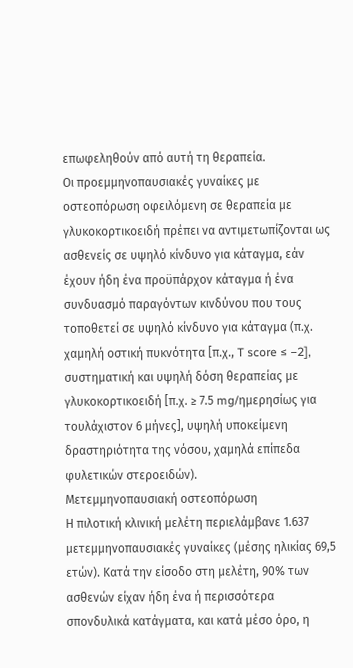επωφεληθούν από αυτή τη θεραπεία.
Οι προεμμηνοπαυσιακές γυναίκες με οστεοπόρωση οφειλόμενη σε θεραπεία με γλυκοκορτικοειδή πρέπει να αντιμετωπίζονται ως ασθενείς σε υψηλό κίνδυνο για κάταγμα, εάν έχουν ήδη ένα προϋπάρχον κάταγμα ή ένα συνδυασμό παραγόντων κινδύνου που τους τοποθετεί σε υψηλό κίνδυνο για κάταγμα (π.χ. χαμηλή οστική πυκνότητα [π.χ., T score ≤ −2], συστηματική και υψηλή δόση θεραπείας με γλυκοκορτικοειδή [π.χ. ≥ 7.5 mg/ημερησίως για τουλάχιστον 6 μήνες], υψηλή υποκείμενη δραστηριότητα της νόσου, χαμηλά επίπεδα φυλετικών στεροειδών).
Μετεμμηνοπαυσιακή οστεοπόρωση
Η πιλοτική κλινική μελέτη περιελάμβανε 1.637 μετεμμηνοπαυσιακές γυναίκες (μέσης ηλικίας 69,5 ετών). Κατά την είσοδο στη μελέτη, 90% των ασθενών είχαν ήδη ένα ή περισσότερα σπονδυλικά κατάγματα, και κατά μέσο όρο, η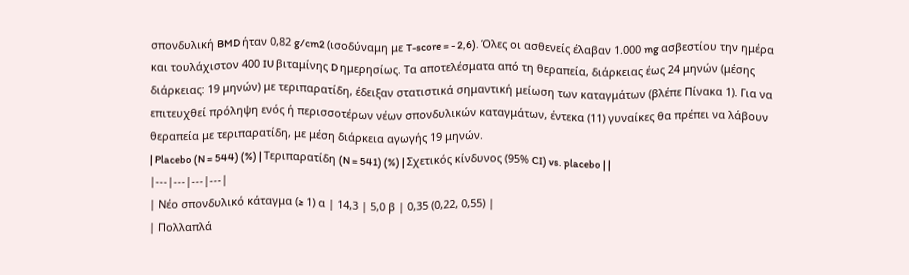σπονδυλική BMD ήταν 0,82 g/cm2 (ισοδύναμη με T-score = - 2,6). Όλες οι ασθενείς έλαβαν 1.000 mg ασβεστίου την ημέρα και τουλάχιστον 400 IU βιταμίνης D ημερησίως. Τα αποτελέσματα από τη θεραπεία, διάρκειας έως 24 μηνών (μέσης διάρκειας: 19 μηνών) με τεριπαρατίδη, έδειξαν στατιστικά σημαντική μείωση των καταγμάτων (βλέπε Πίνακα 1). Για να επιτευχθεί πρόληψη ενός ή περισσοτέρων νέων σπονδυλικών καταγμάτων, έντεκα (11) γυναίκες θα πρέπει να λάβουν θεραπεία με τεριπαρατίδη, με μέση διάρκεια αγωγής 19 μηνών.
| Placebo (N = 544) (%) | Τεριπαρατίδη (N = 541) (%) | Σχετικός κίνδυνος (95% CI) vs. placebo | |
|---|---|---|---|
| Νέο σπονδυλικό κάταγμα (≥ 1) α | 14,3 | 5,0 β | 0,35 (0,22, 0,55) |
| Πολλαπλά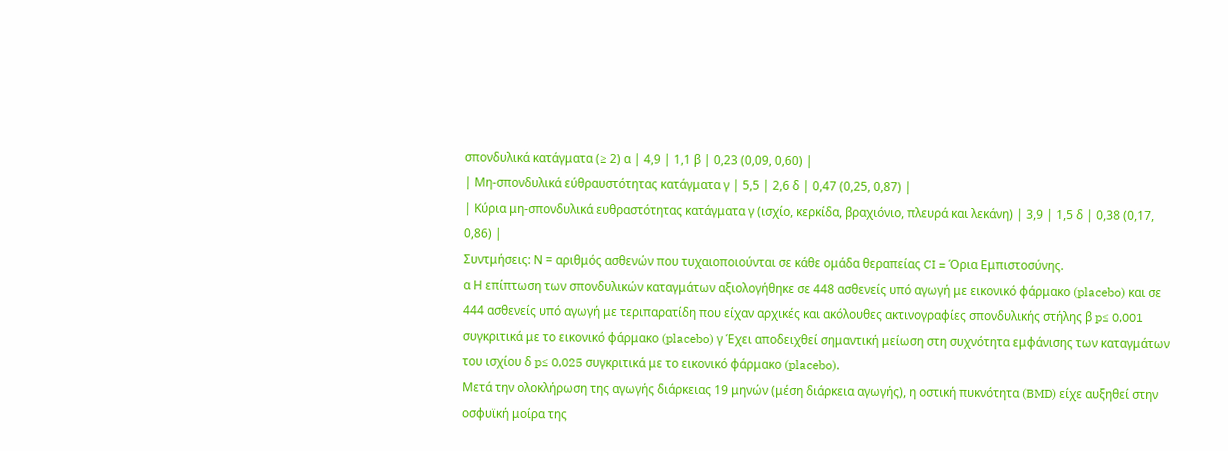σπονδυλικά κατάγματα (≥ 2) α | 4,9 | 1,1 β | 0,23 (0,09, 0,60) |
| Μη-σπονδυλικά εύθραυστότητας κατάγματα γ | 5,5 | 2,6 δ | 0,47 (0,25, 0,87) |
| Κύρια μη-σπονδυλικά ευθραστότητας κατάγματα γ (ισχίο, κερκίδα, βραχιόνιο, πλευρά και λεκάνη) | 3,9 | 1,5 δ | 0,38 (0,17, 0,86) |
Συντμήσεις: Ν = αριθμός ασθενών που τυχαιοποιούνται σε κάθε ομάδα θεραπείας CI = Όρια Εμπιστοσύνης.
α Η επίπτωση των σπονδυλικών καταγμάτων αξιολογήθηκε σε 448 ασθενείς υπό αγωγή με εικονικό φάρμακο (placebo) και σε 444 ασθενείς υπό αγωγή με τεριπαρατίδη που είχαν αρχικές και ακόλουθες ακτινογραφίες σπονδυλικής στήλης β p≤ 0,001 συγκριτικά με το εικονικό φάρμακο (placebo) γ Έχει αποδειχθεί σημαντική μείωση στη συχνότητα εμφάνισης των καταγμάτων του ισχίου δ p≤ 0,025 συγκριτικά με το εικονικό φάρμακο (placebo).
Μετά την ολοκλήρωση της αγωγής διάρκειας 19 μηνών (μέση διάρκεια αγωγής), η οστική πυκνότητα (BMD) είχε αυξηθεί στην οσφυϊκή μοίρα της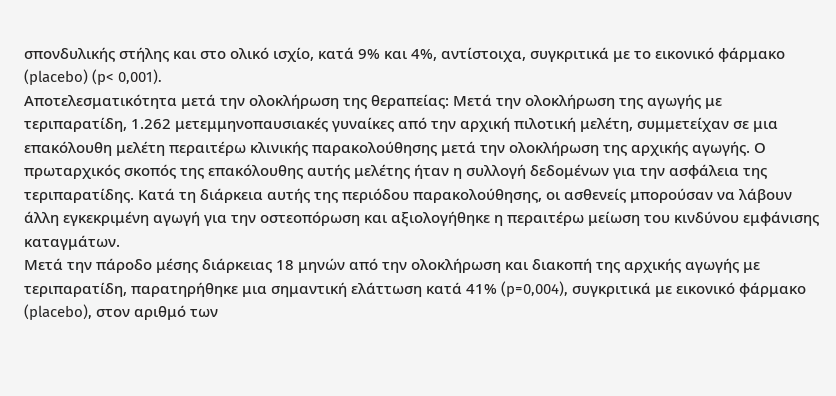σπονδυλικής στήλης και στο ολικό ισχίο, κατά 9% και 4%, αντίστοιχα, συγκριτικά με το εικονικό φάρμακο (placebo) (p< 0,001).
Αποτελεσματικότητα μετά την ολοκλήρωση της θεραπείας: Μετά την ολοκλήρωση της αγωγής με τεριπαρατίδη, 1.262 μετεμμηνοπαυσιακές γυναίκες από την αρχική πιλοτική μελέτη, συμμετείχαν σε μια επακόλουθη μελέτη περαιτέρω κλινικής παρακολούθησης μετά την ολοκλήρωση της αρχικής αγωγής. Ο πρωταρχικός σκοπός της επακόλουθης αυτής μελέτης ήταν η συλλογή δεδομένων για την ασφάλεια της τεριπαρατίδης. Κατά τη διάρκεια αυτής της περιόδου παρακολούθησης, οι ασθενείς μπορούσαν να λάβουν άλλη εγκεκριμένη αγωγή για την οστεοπόρωση και αξιολογήθηκε η περαιτέρω μείωση του κινδύνου εμφάνισης καταγμάτων.
Μετά την πάροδο μέσης διάρκειας 18 μηνών από την ολοκλήρωση και διακοπή της αρχικής αγωγής με τεριπαρατίδη, παρατηρήθηκε μια σημαντική ελάττωση κατά 41% (p=0,004), συγκριτικά με εικονικό φάρμακο (placebo), στον αριθμό των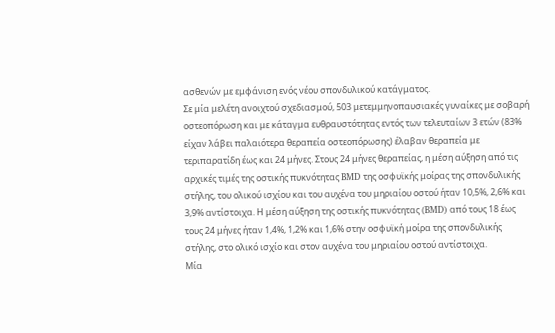ασθενών με εμφάνιση ενός νέου σπονδυλικού κατάγματος.
Σε μία μελέτη ανοιχτού σχεδιασμού, 503 μετεμμηνοπαυσιακές γυναίκες με σοβαρή οστεοπόρωση και με κάταγμα ευθραυστότητας εντός των τελευταίων 3 ετών (83% είχαν λάβει παλαιότερα θεραπεία οστεοπόρωσης) έλαβαν θεραπεία με τεριπαρατίδη έως και 24 μήνες. Στους 24 μήνες θεραπείας, η μέση αύξηση από τις αρχικές τιμές της οστικής πυκνότητας BMD της οσφυϊκής μοίρας της σπονδυλικής στήλης, του ολικού ισχίου και του αυχένα του μηριαίου οστού ήταν 10,5%, 2,6% και 3,9% αντίστοιχα. Η μέση αύξηση της οστικής πυκνότητας (BMD) από τους 18 έως τους 24 μήνες ήταν 1,4%, 1,2% και 1,6% στην οσφυϊκή μοίρα της σπονδυλικής στήλης, στο ολικό ισχίο και στον αυχένα του μηριαίου οστού αντίστοιχα.
Μία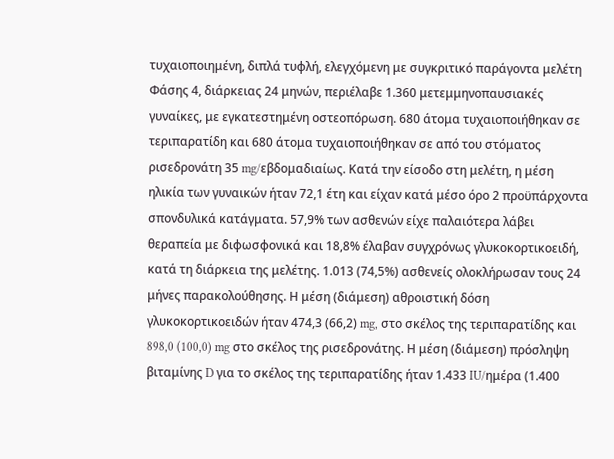τυχαιοποιημένη, διπλά τυφλή, ελεγχόμενη με συγκριτικό παράγοντα μελέτη Φάσης 4, διάρκειας 24 μηνών, περιέλαβε 1.360 μετεμμηνοπαυσιακές γυναίκες, με εγκατεστημένη οστεοπόρωση. 680 άτομα τυχαιοποιήθηκαν σε τεριπαρατίδη και 680 άτομα τυχαιοποιήθηκαν σε από του στόματος ρισεδρονάτη 35 mg/εβδομαδιαίως. Κατά την είσοδο στη μελέτη, η μέση ηλικία των γυναικών ήταν 72,1 έτη και είχαν κατά μέσο όρο 2 προϋπάρχοντα σπονδυλικά κατάγματα. 57,9% των ασθενών είχε παλαιότερα λάβει θεραπεία με διφωσφονικά και 18,8% έλαβαν συγχρόνως γλυκοκορτικοειδή, κατά τη διάρκεια της μελέτης. 1.013 (74,5%) ασθενείς ολοκλήρωσαν τους 24 μήνες παρακολούθησης. Η μέση (διάμεση) αθροιστική δόση γλυκοκορτικοειδών ήταν 474,3 (66,2) mg, στο σκέλος της τεριπαρατίδης και 898,0 (100,0) mg στο σκέλος της ρισεδρονάτης. Η μέση (διάμεση) πρόσληψη βιταμίνης D για το σκέλος της τεριπαρατίδης ήταν 1.433 IU/ημέρα (1.400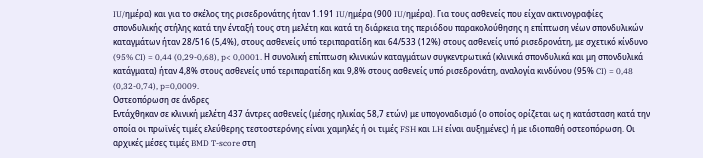IU/ημέρα) και για το σκέλος της ρισεδρονάτης ήταν 1.191 IU/ημέρα (900 IU/ημέρα). Για τους ασθενείς που είχαν ακτινογραφίες σπονδυλικής στήλης κατά την ένταξή τους στη μελέτη και κατά τη διάρκεια της περιόδου παρακολούθησης η επίπτωση νέων σπονδυλικών καταγμάτων ήταν 28/516 (5,4%), στους ασθενείς υπό τεριπαρατίδη και 64/533 (12%) στους ασθενείς υπό ρισεδρονάτη, με σχετικό κίνδυνο (95% CI) = 0,44 (0,29-0,68), p< 0,0001. Η συνολική επίπτωση κλινικών καταγμάτων συγκεντρωτικά (κλινικά σπονδυλικά και μη σπονδυλικά κατάγματα) ήταν 4,8% στους ασθενείς υπό τεριπαρατίδη και 9,8% στους ασθενείς υπό ρισεδρονάτη, αναλογία κινδύνου (95% CI) = 0,48 (0,32-0,74), p=0,0009.
Οστεοπόρωση σε άνδρες
Εντάχθηκαν σε κλινική μελέτη 437 άντρες ασθενείς (μέσης ηλικίας 58,7 ετών) με υπογοναδισμό (ο οποίος ορίζεται ως η κατάσταση κατά την οποία οι πρωϊνές τιμές ελεύθερης τεστοστερόνης είναι χαμηλές ή οι τιμές FSH και LH είναι αυξημένες) ή με ιδιοπαθή οστεοπόρωση. Οι αρχικές μέσες τιμές BMD T-score στη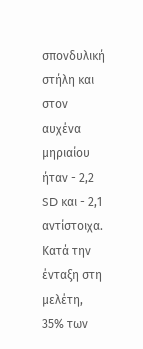σπονδυλική στήλη και στον αυχένα μηριαίου ήταν - 2,2 SD και - 2,1 αντίστοιχα. Κατά την ένταξη στη μελέτη, 35% των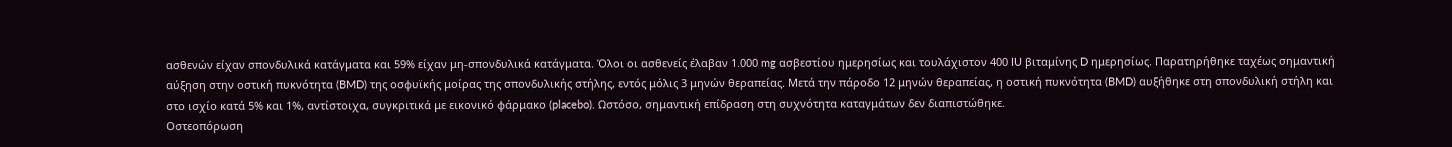ασθενών είχαν σπονδυλικά κατάγματα και 59% είχαν μη-σπονδυλικά κατάγματα. Όλοι οι ασθενείς έλαβαν 1.000 mg ασβεστίου ημερησίως και τουλάχιστον 400 IU βιταμίνης D ημερησίως. Παρατηρήθηκε ταχέως σημαντική αύξηση στην οστική πυκνότητα (BMD) της οσφυϊκής μοίρας της σπονδυλικής στήλης, εντός μόλις 3 μηνών θεραπείας. Μετά την πάροδο 12 μηνών θεραπείας, η οστική πυκνότητα (BMD) αυξήθηκε στη σπονδυλική στήλη και στο ισχίο κατά 5% και 1%, αντίστοιχα, συγκριτικά με εικονικό φάρμακο (placebo). Ωστόσο, σημαντική επίδραση στη συχνότητα καταγμάτων δεν διαπιστώθηκε.
Οστεοπόρωση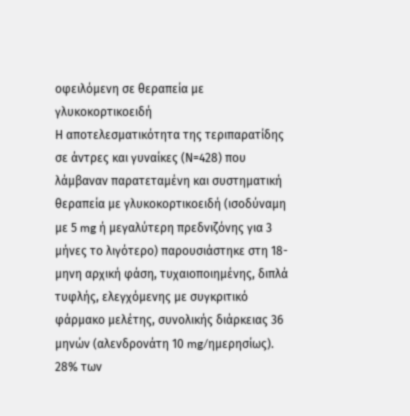οφειλόμενη σε θεραπεία με γλυκοκορτικοειδή
Η αποτελεσματικότητα της τεριπαρατίδης σε άντρες και γυναίκες (Ν=428) που λάμβαναν παρατεταμένη και συστηματική θεραπεία με γλυκοκορτικοειδή (ισοδύναμη με 5 mg ή μεγαλύτερη πρεδνιζόνης για 3 μήνες το λιγότερο) παρουσιάστηκε στη 18-μηνη αρχική φάση, τυχαιοποιημένης, διπλά τυφλής, ελεγχόμενης με συγκριτικό φάρμακο μελέτης, συνολικής διάρκειας 36 μηνών (αλενδρονάτη 10 mg/ημερησίως). 28% των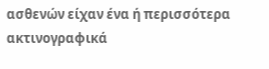ασθενών είχαν ένα ή περισσότερα ακτινογραφικά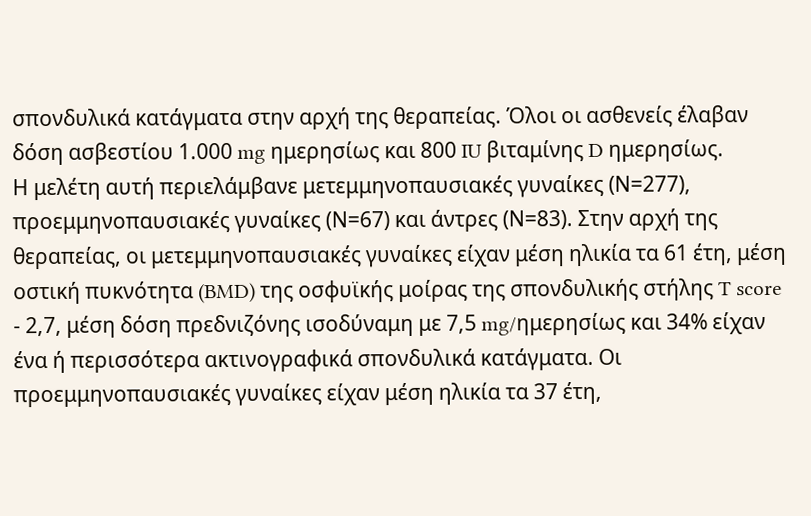σπονδυλικά κατάγματα στην αρχή της θεραπείας. Όλοι οι ασθενείς έλαβαν δόση ασβεστίου 1.000 mg ημερησίως και 800 IU βιταμίνης D ημερησίως.
Η μελέτη αυτή περιελάμβανε μετεμμηνοπαυσιακές γυναίκες (Ν=277), προεμμηνοπαυσιακές γυναίκες (Ν=67) και άντρες (Ν=83). Στην αρχή της θεραπείας, οι μετεμμηνοπαυσιακές γυναίκες είχαν μέση ηλικία τα 61 έτη, μέση οστική πυκνότητα (BMD) της οσφυϊκής μοίρας της σπονδυλικής στήλης T score - 2,7, μέση δόση πρεδνιζόνης ισοδύναμη με 7,5 mg/ημερησίως και 34% είχαν ένα ή περισσότερα ακτινογραφικά σπονδυλικά κατάγματα. Οι προεμμηνοπαυσιακές γυναίκες είχαν μέση ηλικία τα 37 έτη,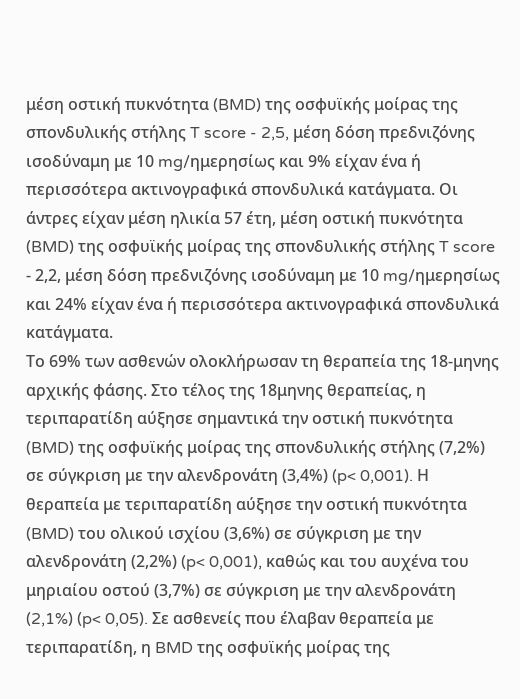μέση οστική πυκνότητα (BMD) της οσφυϊκής μοίρας της σπονδυλικής στήλης T score - 2,5, μέση δόση πρεδνιζόνης ισοδύναμη με 10 mg/ημερησίως και 9% είχαν ένα ή περισσότερα ακτινογραφικά σπονδυλικά κατάγματα. Οι άντρες είχαν μέση ηλικία 57 έτη, μέση οστική πυκνότητα (BMD) της οσφυϊκής μοίρας της σπονδυλικής στήλης T score - 2,2, μέση δόση πρεδνιζόνης ισοδύναμη με 10 mg/ημερησίως και 24% είχαν ένα ή περισσότερα ακτινογραφικά σπονδυλικά κατάγματα.
Το 69% των ασθενών ολοκλήρωσαν τη θεραπεία της 18-μηνης αρχικής φάσης. Στο τέλος της 18μηνης θεραπείας, η τεριπαρατίδη αύξησε σημαντικά την οστική πυκνότητα (BMD) της οσφυϊκής μοίρας της σπονδυλικής στήλης (7,2%) σε σύγκριση με την αλενδρονάτη (3,4%) (p< 0,001). Η θεραπεία με τεριπαρατίδη αύξησε την οστική πυκνότητα (BMD) του ολικού ισχίου (3,6%) σε σύγκριση με την αλενδρονάτη (2,2%) (p< 0,001), καθώς και του αυχένα του μηριαίου οστού (3,7%) σε σύγκριση με την αλενδρονάτη (2,1%) (p< 0,05). Σε ασθενείς που έλαβαν θεραπεία με τεριπαρατίδη, η BMD της οσφυϊκής μοίρας της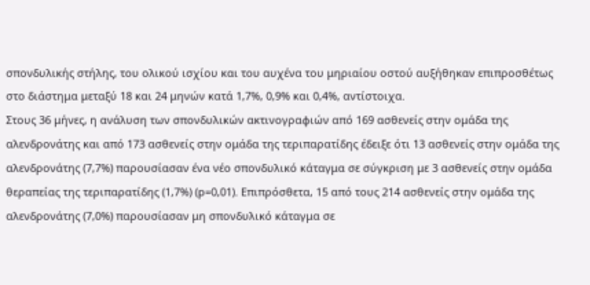σπονδυλικής στήλης, του ολικού ισχίου και του αυχένα του μηριαίου οστού αυξήθηκαν επιπροσθέτως στο διάστημα μεταξύ 18 και 24 μηνών κατά 1,7%, 0,9% και 0,4%, αντίστοιχα.
Στους 36 μήνες, η ανάλυση των σπονδυλικών ακτινογραφιών από 169 ασθενείς στην ομάδα της αλενδρονάτης και από 173 ασθενείς στην ομάδα της τεριπαρατίδης έδειξε ότι 13 ασθενείς στην ομάδα της αλενδρονάτης (7,7%) παρουσίασαν ένα νέο σπονδυλικό κάταγμα σε σύγκριση με 3 ασθενείς στην ομάδα θεραπείας της τεριπαρατίδης (1,7%) (p=0,01). Επιπρόσθετα, 15 από τους 214 ασθενείς στην ομάδα της αλενδρονάτης (7,0%) παρουσίασαν μη σπονδυλικό κάταγμα σε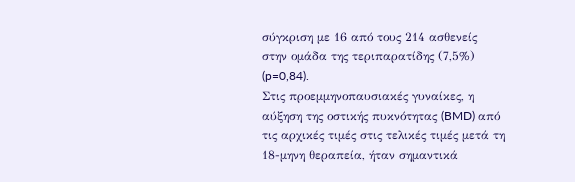σύγκριση με 16 από τους 214 ασθενείς στην ομάδα της τεριπαρατίδης (7,5%) (p=0,84).
Στις προεμμηνοπαυσιακές γυναίκες, η αύξηση της οστικής πυκνότητας (BMD) από τις αρχικές τιμές στις τελικές τιμές μετά τη 18-μηνη θεραπεία, ήταν σημαντικά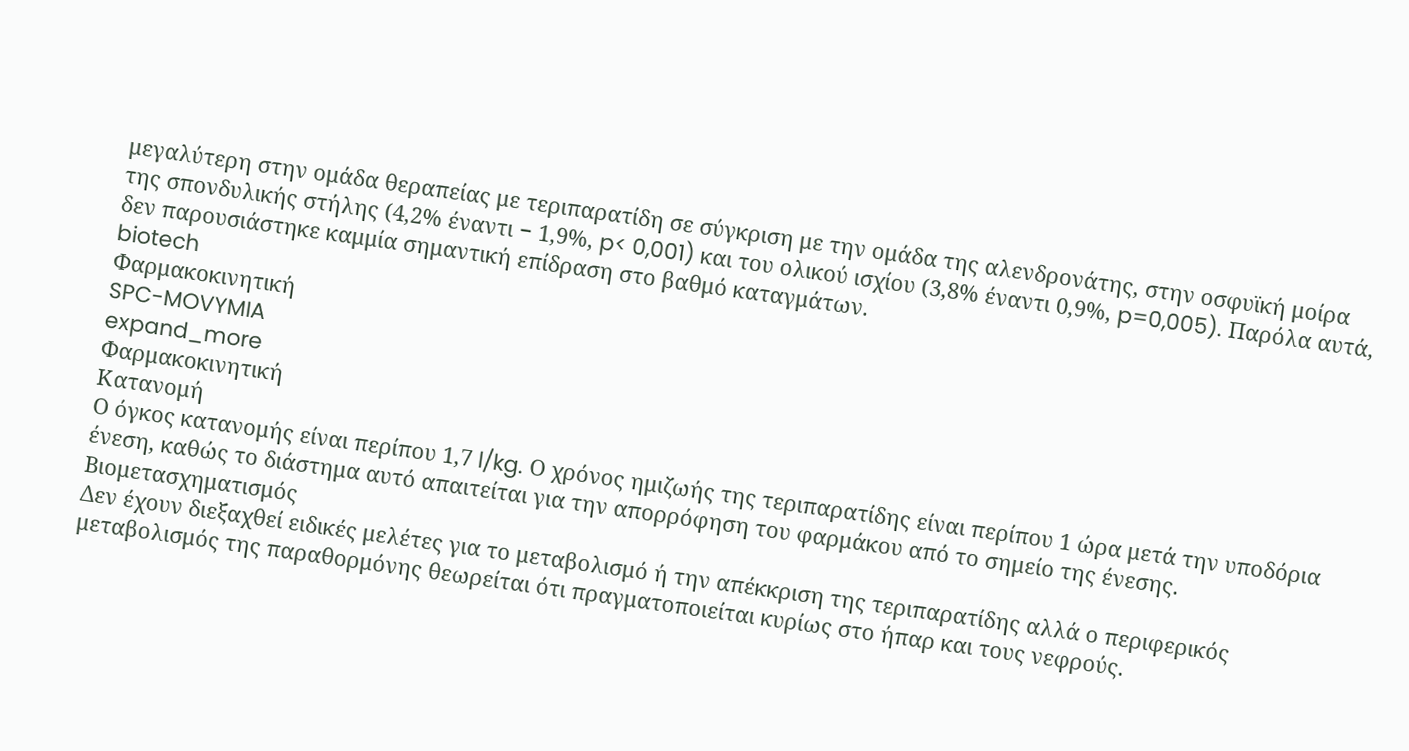μεγαλύτερη στην ομάδα θεραπείας με τεριπαρατίδη σε σύγκριση με την ομάδα της αλενδρονάτης, στην οσφυϊκή μοίρα της σπονδυλικής στήλης (4,2% έναντι − 1,9%, p< 0,001) και του ολικού ισχίου (3,8% έναντι 0,9%, p=0,005). Παρόλα αυτά, δεν παρουσιάστηκε καμμία σημαντική επίδραση στο βαθμό καταγμάτων.
biotech
Φαρμακοκινητική
SPC-MOVYMIA
expand_more
Φαρμακοκινητική
Κατανομή
Ο όγκος κατανομής είναι περίπου 1,7 l/kg. Ο χρόνος ημιζωής της τεριπαρατίδης είναι περίπου 1 ώρα μετά την υποδόρια ένεση, καθώς το διάστημα αυτό απαιτείται για την απορρόφηση του φαρμάκου από το σημείο της ένεσης.
Βιομετασχηματισμός
Δεν έχουν διεξαχθεί ειδικές μελέτες για το μεταβολισμό ή την απέκκριση της τεριπαρατίδης αλλά ο περιφερικός μεταβολισμός της παραθορμόνης θεωρείται ότι πραγματοποιείται κυρίως στο ήπαρ και τους νεφρούς.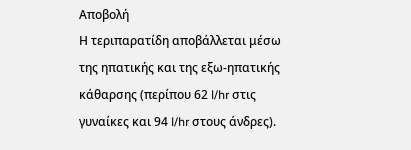Αποβολή
Η τεριπαρατίδη αποβάλλεται μέσω της ηπατικής και της εξω-ηπατικής κάθαρσης (περίπου 62 l/hr στις γυναίκες και 94 l/hr στους άνδρες).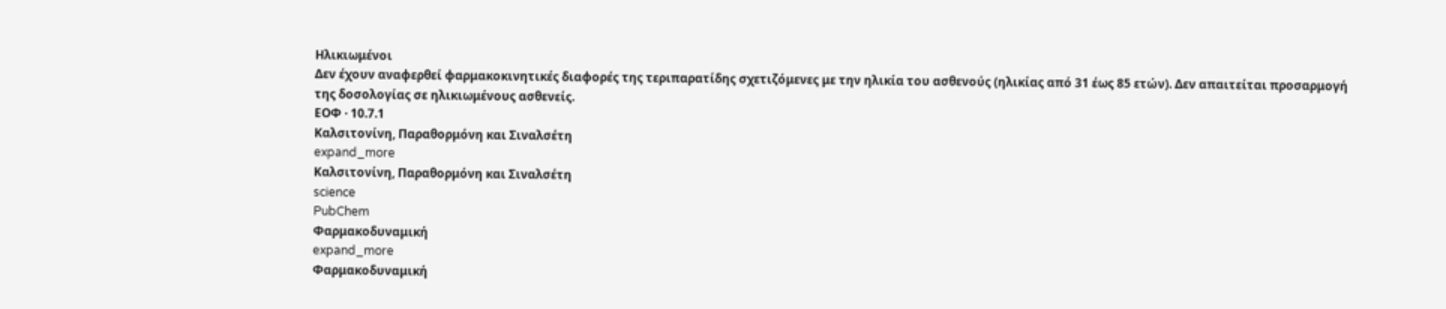Ηλικιωμένοι
Δεν έχουν αναφερθεί φαρμακοκινητικές διαφορές της τεριπαρατίδης σχετιζόμενες με την ηλικία του ασθενούς (ηλικίας από 31 έως 85 ετών). Δεν απαιτείται προσαρμογή της δοσολογίας σε ηλικιωμένους ασθενείς.
ΕΟΦ · 10.7.1
Καλσιτονίνη, Παραθορμόνη και Σιναλσέτη
expand_more
Καλσιτονίνη, Παραθορμόνη και Σιναλσέτη
science
PubChem
Φαρμακοδυναμική
expand_more
Φαρμακοδυναμική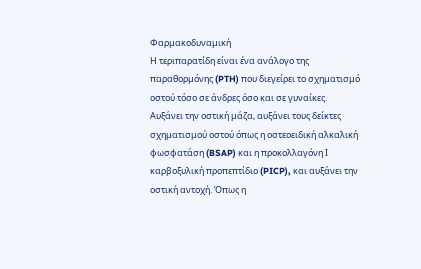Φαρμακοδυναμική
Η τεριπαρατίδη είναι ένα ανάλογο της παραθορμόνης (PTH) που διεγείρει το σχηματισμό οστού τόσο σε άνδρες όσο και σε γυναίκες. Αυξάνει την οστική μάζα, αυξάνει τους δείκτες σχηματισμού οστού όπως η οστεοειδική αλκαλική φωσφατάση (BSAP) και η προκολλαγόνη Ι καρβοξυλική προπεπτίδιο (PICP), και αυξάνει την οστική αντοχή. Όπως η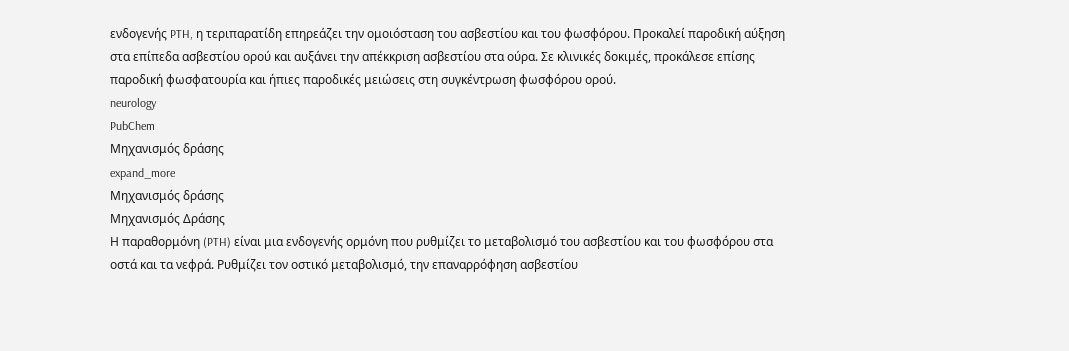ενδογενής PTH, η τεριπαρατίδη επηρεάζει την ομοιόσταση του ασβεστίου και του φωσφόρου. Προκαλεί παροδική αύξηση στα επίπεδα ασβεστίου ορού και αυξάνει την απέκκριση ασβεστίου στα ούρα. Σε κλινικές δοκιμές, προκάλεσε επίσης παροδική φωσφατουρία και ήπιες παροδικές μειώσεις στη συγκέντρωση φωσφόρου ορού.
neurology
PubChem
Μηχανισμός δράσης
expand_more
Μηχανισμός δράσης
Μηχανισμός Δράσης
Η παραθορμόνη (PTH) είναι μια ενδογενής ορμόνη που ρυθμίζει το μεταβολισμό του ασβεστίου και του φωσφόρου στα οστά και τα νεφρά. Ρυθμίζει τον οστικό μεταβολισμό, την επαναρρόφηση ασβεστίου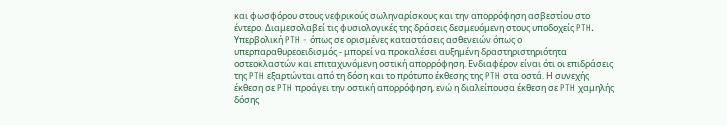και φωσφόρου στους νεφρικούς σωληναρίσκους και την απορρόφηση ασβεστίου στο έντερο. Διαμεσολαβεί τις φυσιολογικές της δράσεις δεσμευόμενη στους υποδοχείς PTH. Υπερβολική PTH - όπως σε ορισμένες καταστάσεις ασθενειών όπως ο υπερπαραθυρεοειδισμός - μπορεί να προκαλέσει αυξημένη δραστηριστηριότητα οστεοκλαστών και επιταχυνόμενη οστική απορρόφηση. Ενδιαφέρον είναι ότι οι επιδράσεις της PTH εξαρτώνται από τη δόση και το πρότυπο έκθεσης της PTH στα οστά. Η συνεχής έκθεση σε PTH προάγει την οστική απορρόφηση, ενώ η διαλείπουσα έκθεση σε PTH χαμηλής δόσης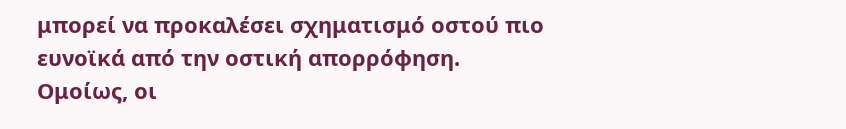μπορεί να προκαλέσει σχηματισμό οστού πιο ευνοϊκά από την οστική απορρόφηση. Ομοίως, οι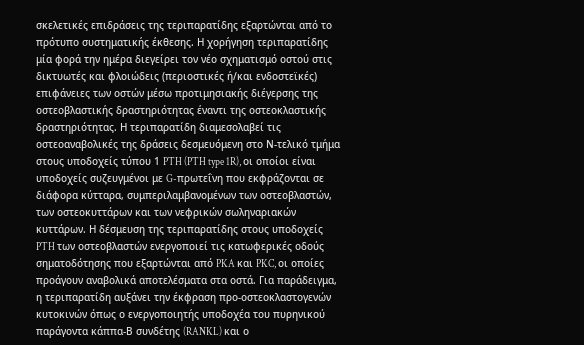σκελετικές επιδράσεις της τεριπαρατίδης εξαρτώνται από το πρότυπο συστηματικής έκθεσης. Η χορήγηση τεριπαρατίδης μία φορά την ημέρα διεγείρει τον νέο σχηματισμό οστού στις δικτυωτές και φλοιώδεις (περιοστικές ή/και ενδοστεϊκές) επιφάνειες των οστών μέσω προτιμησιακής διέγερσης της οστεοβλαστικής δραστηριότητας έναντι της οστεοκλαστικής δραστηριότητας. Η τεριπαρατίδη διαμεσολαβεί τις οστεοαναβολικές της δράσεις δεσμευόμενη στο Ν-τελικό τμήμα στους υποδοχείς τύπου 1 PTH (PTH type 1R), οι οποίοι είναι υποδοχείς συζευγμένοι με G-πρωτεΐνη που εκφράζονται σε διάφορα κύτταρα, συμπεριλαμβανομένων των οστεοβλαστών, των οστεοκυττάρων και των νεφρικών σωληναριακών κυττάρων. Η δέσμευση της τεριπαρατίδης στους υποδοχείς PTH των οστεοβλαστών ενεργοποιεί τις κατωφερικές οδούς σηματοδότησης που εξαρτώνται από PKA και PKC, οι οποίες προάγουν αναβολικά αποτελέσματα στα οστά. Για παράδειγμα, η τεριπαρατίδη αυξάνει την έκφραση προ-οστεοκλαστογενών κυτοκινών όπως ο ενεργοποιητής υποδοχέα του πυρηνικού παράγοντα κάππα-Β συνδέτης (RANKL) και ο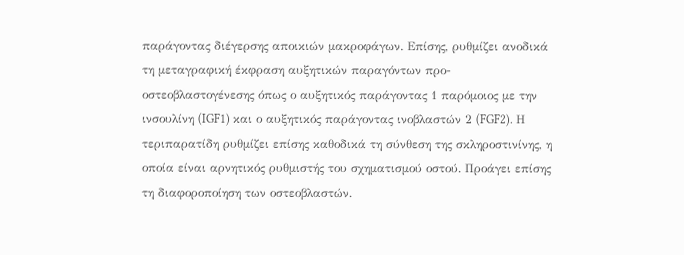παράγοντας διέγερσης αποικιών μακροφάγων. Επίσης, ρυθμίζει ανοδικά τη μεταγραφική έκφραση αυξητικών παραγόντων προ-οστεοβλαστογένεσης όπως ο αυξητικός παράγοντας 1 παρόμοιος με την ινσουλίνη (IGF1) και ο αυξητικός παράγοντας ινοβλαστών 2 (FGF2). Η τεριπαρατίδη ρυθμίζει επίσης καθοδικά τη σύνθεση της σκληροστινίνης, η οποία είναι αρνητικός ρυθμιστής του σχηματισμού οστού. Προάγει επίσης τη διαφοροποίηση των οστεοβλαστών.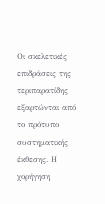Οι σκελετικές επιδράσεις της τεριπαρατίδης εξαρτώνται από το πρότυπο συστηματικής έκθεσης. Η χορήγηση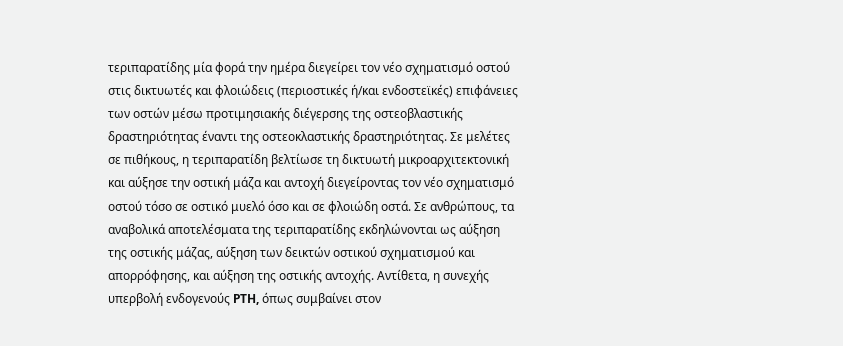τεριπαρατίδης μία φορά την ημέρα διεγείρει τον νέο σχηματισμό οστού στις δικτυωτές και φλοιώδεις (περιοστικές ή/και ενδοστεϊκές) επιφάνειες των οστών μέσω προτιμησιακής διέγερσης της οστεοβλαστικής δραστηριότητας έναντι της οστεοκλαστικής δραστηριότητας. Σε μελέτες σε πιθήκους, η τεριπαρατίδη βελτίωσε τη δικτυωτή μικροαρχιτεκτονική και αύξησε την οστική μάζα και αντοχή διεγείροντας τον νέο σχηματισμό οστού τόσο σε οστικό μυελό όσο και σε φλοιώδη οστά. Σε ανθρώπους, τα αναβολικά αποτελέσματα της τεριπαρατίδης εκδηλώνονται ως αύξηση της οστικής μάζας, αύξηση των δεικτών οστικού σχηματισμού και απορρόφησης, και αύξηση της οστικής αντοχής. Αντίθετα, η συνεχής υπερβολή ενδογενούς PTH, όπως συμβαίνει στον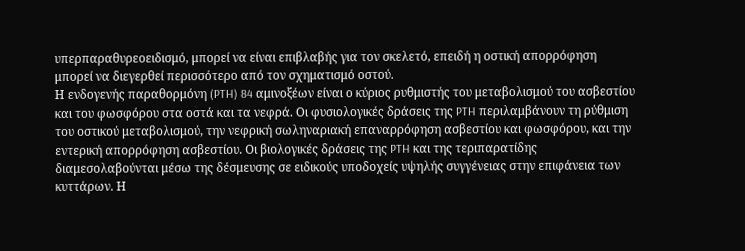υπερπαραθυρεοειδισμό, μπορεί να είναι επιβλαβής για τον σκελετό, επειδή η οστική απορρόφηση μπορεί να διεγερθεί περισσότερο από τον σχηματισμό οστού.
Η ενδογενής παραθορμόνη (PTH) 84 αμινοξέων είναι ο κύριος ρυθμιστής του μεταβολισμού του ασβεστίου και του φωσφόρου στα οστά και τα νεφρά. Οι φυσιολογικές δράσεις της PTH περιλαμβάνουν τη ρύθμιση του οστικού μεταβολισμού, την νεφρική σωληναριακή επαναρρόφηση ασβεστίου και φωσφόρου, και την εντερική απορρόφηση ασβεστίου. Οι βιολογικές δράσεις της PTH και της τεριπαρατίδης διαμεσολαβούνται μέσω της δέσμευσης σε ειδικούς υποδοχείς υψηλής συγγένειας στην επιφάνεια των κυττάρων. Η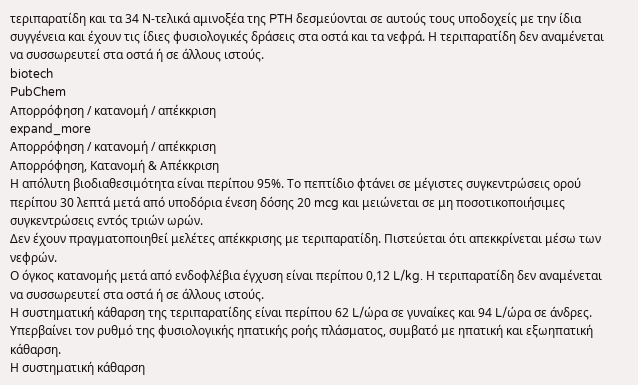τεριπαρατίδη και τα 34 Ν-τελικά αμινοξέα της PTH δεσμεύονται σε αυτούς τους υποδοχείς με την ίδια συγγένεια και έχουν τις ίδιες φυσιολογικές δράσεις στα οστά και τα νεφρά. Η τεριπαρατίδη δεν αναμένεται να συσσωρευτεί στα οστά ή σε άλλους ιστούς.
biotech
PubChem
Απορρόφηση / κατανομή / απέκκριση
expand_more
Απορρόφηση / κατανομή / απέκκριση
Απορρόφηση, Κατανομή & Απέκκριση
Η απόλυτη βιοδιαθεσιμότητα είναι περίπου 95%. Το πεπτίδιο φτάνει σε μέγιστες συγκεντρώσεις ορού περίπου 30 λεπτά μετά από υποδόρια ένεση δόσης 20 mcg και μειώνεται σε μη ποσοτικοποιήσιμες συγκεντρώσεις εντός τριών ωρών.
Δεν έχουν πραγματοποιηθεί μελέτες απέκκρισης με τεριπαρατίδη. Πιστεύεται ότι απεκκρίνεται μέσω των νεφρών.
Ο όγκος κατανομής μετά από ενδοφλέβια έγχυση είναι περίπου 0,12 L/kg. Η τεριπαρατίδη δεν αναμένεται να συσσωρευτεί στα οστά ή σε άλλους ιστούς.
Η συστηματική κάθαρση της τεριπαρατίδης είναι περίπου 62 L/ώρα σε γυναίκες και 94 L/ώρα σε άνδρες. Υπερβαίνει τον ρυθμό της φυσιολογικής ηπατικής ροής πλάσματος, συμβατό με ηπατική και εξωηπατική κάθαρση.
Η συστηματική κάθαρση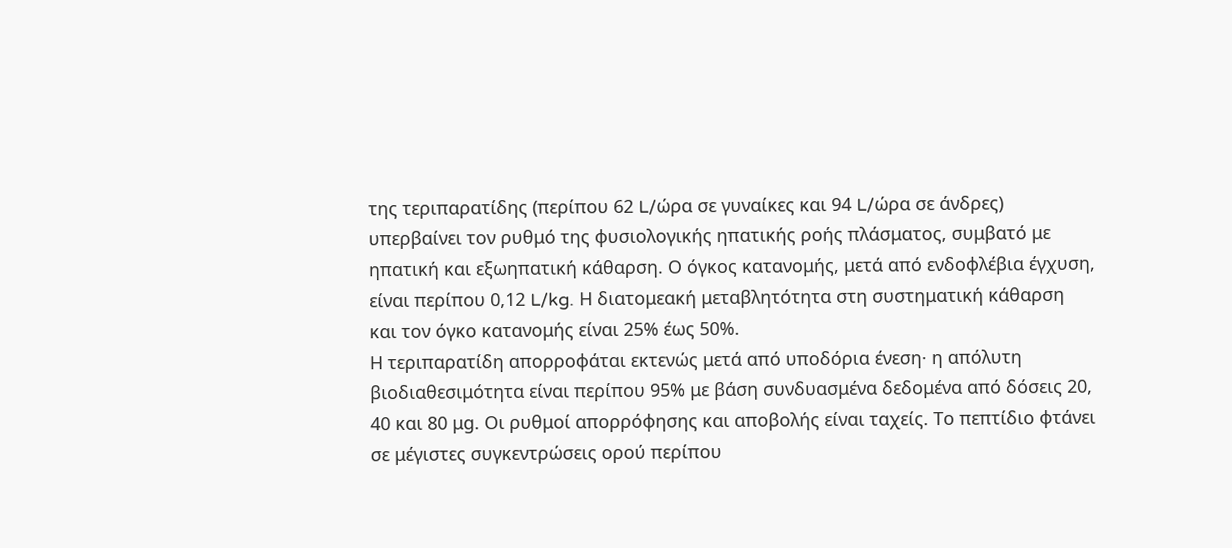της τεριπαρατίδης (περίπου 62 L/ώρα σε γυναίκες και 94 L/ώρα σε άνδρες) υπερβαίνει τον ρυθμό της φυσιολογικής ηπατικής ροής πλάσματος, συμβατό με ηπατική και εξωηπατική κάθαρση. Ο όγκος κατανομής, μετά από ενδοφλέβια έγχυση, είναι περίπου 0,12 L/kg. Η διατομεακή μεταβλητότητα στη συστηματική κάθαρση και τον όγκο κατανομής είναι 25% έως 50%.
Η τεριπαρατίδη απορροφάται εκτενώς μετά από υποδόρια ένεση· η απόλυτη βιοδιαθεσιμότητα είναι περίπου 95% με βάση συνδυασμένα δεδομένα από δόσεις 20, 40 και 80 μg. Οι ρυθμοί απορρόφησης και αποβολής είναι ταχείς. Το πεπτίδιο φτάνει σε μέγιστες συγκεντρώσεις ορού περίπου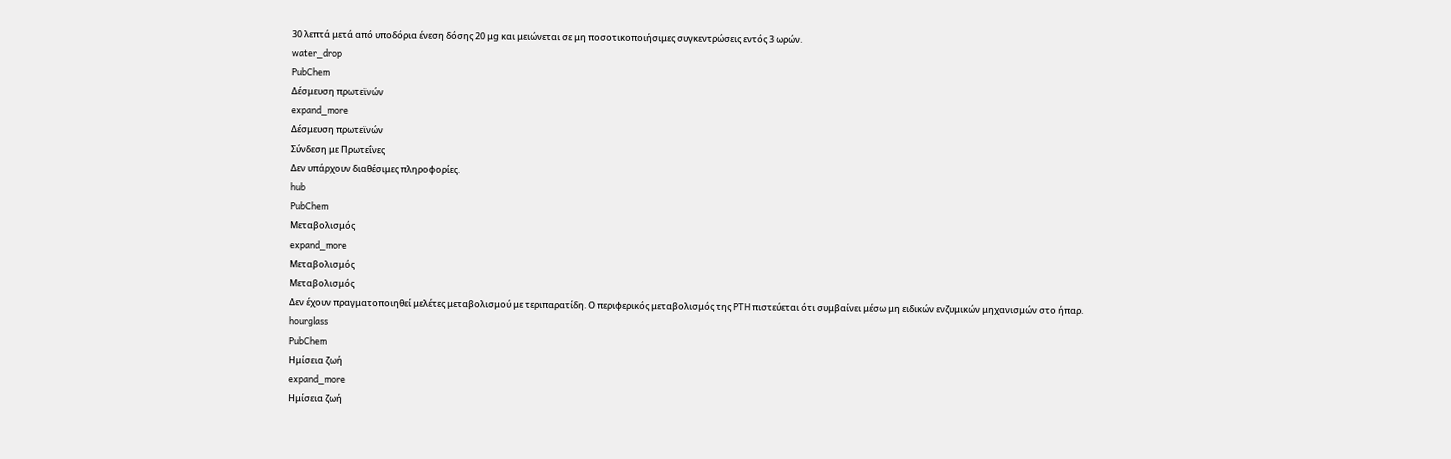30 λεπτά μετά από υποδόρια ένεση δόσης 20 μg και μειώνεται σε μη ποσοτικοποιήσιμες συγκεντρώσεις εντός 3 ωρών.
water_drop
PubChem
Δέσμευση πρωτεϊνών
expand_more
Δέσμευση πρωτεϊνών
Σύνδεση με Πρωτεΐνες
Δεν υπάρχουν διαθέσιμες πληροφορίες.
hub
PubChem
Μεταβολισμός
expand_more
Μεταβολισμός
Μεταβολισμός
Δεν έχουν πραγματοποιηθεί μελέτες μεταβολισμού με τεριπαρατίδη. Ο περιφερικός μεταβολισμός της PTH πιστεύεται ότι συμβαίνει μέσω μη ειδικών ενζυμικών μηχανισμών στο ήπαρ.
hourglass
PubChem
Ημίσεια ζωή
expand_more
Ημίσεια ζωή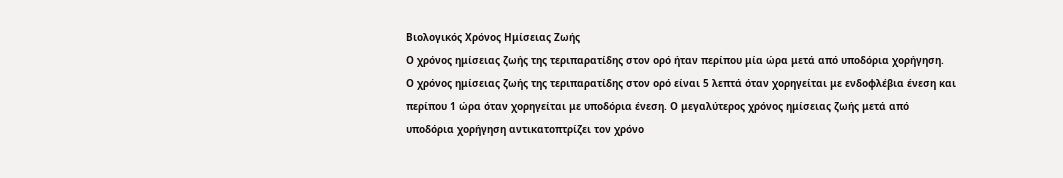Βιολογικός Χρόνος Ημίσειας Ζωής
Ο χρόνος ημίσειας ζωής της τεριπαρατίδης στον ορό ήταν περίπου μία ώρα μετά από υποδόρια χορήγηση.
Ο χρόνος ημίσειας ζωής της τεριπαρατίδης στον ορό είναι 5 λεπτά όταν χορηγείται με ενδοφλέβια ένεση και περίπου 1 ώρα όταν χορηγείται με υποδόρια ένεση. Ο μεγαλύτερος χρόνος ημίσειας ζωής μετά από υποδόρια χορήγηση αντικατοπτρίζει τον χρόνο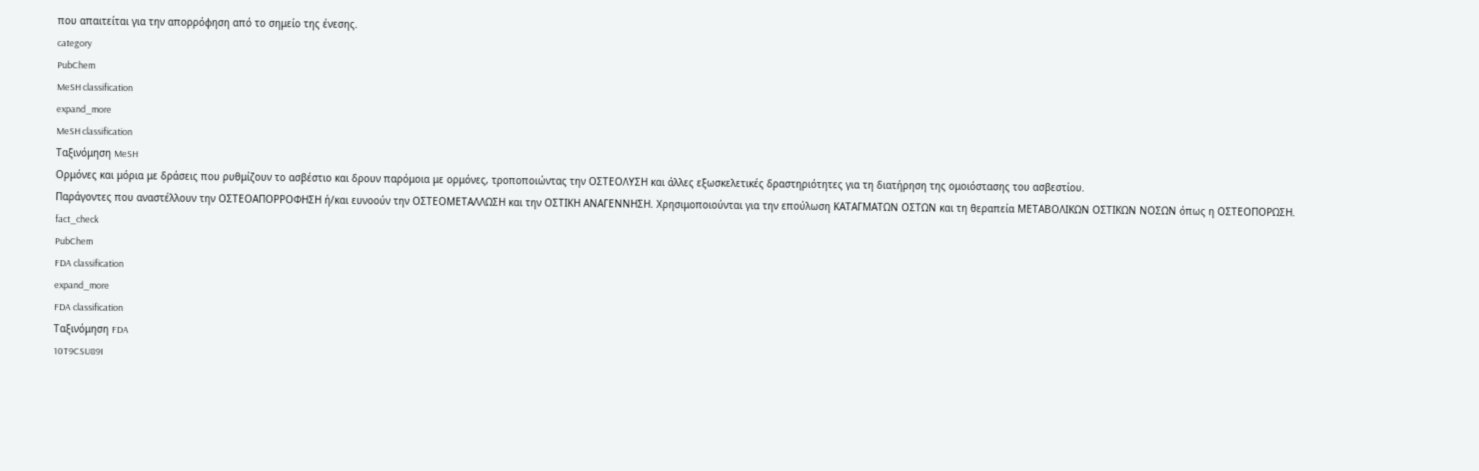που απαιτείται για την απορρόφηση από το σημείο της ένεσης.
category
PubChem
MeSH classification
expand_more
MeSH classification
Ταξινόμηση MeSH
Ορμόνες και μόρια με δράσεις που ρυθμίζουν το ασβέστιο και δρουν παρόμοια με ορμόνες, τροποποιώντας την ΟΣΤΕΟΛΥΣΗ και άλλες εξωσκελετικές δραστηριότητες για τη διατήρηση της ομοιόστασης του ασβεστίου.
Παράγοντες που αναστέλλουν την ΟΣΤΕΟΑΠΟΡΡΟΦΗΣΗ ή/και ευνοούν την ΟΣΤΕΟΜΕΤΑΛΛΩΣΗ και την ΟΣΤΙΚΗ ΑΝΑΓΕΝΝΗΣΗ. Χρησιμοποιούνται για την επούλωση ΚΑΤΑΓΜΑΤΩΝ ΟΣΤΩΝ και τη θεραπεία ΜΕΤΑΒΟΛΙΚΩΝ ΟΣΤΙΚΩΝ ΝΟΣΩΝ όπως η ΟΣΤΕΟΠΟΡΩΣΗ.
fact_check
PubChem
FDA classification
expand_more
FDA classification
Ταξινόμηση FDA
10T9CSU89I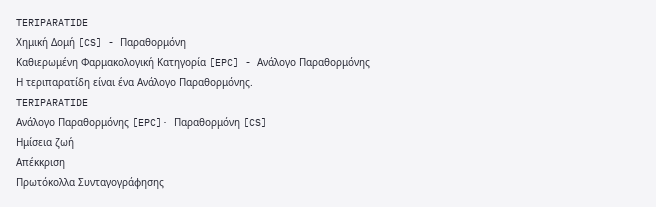TERIPARATIDE
Χημική Δομή [CS] - Παραθορμόνη
Καθιερωμένη Φαρμακολογική Κατηγορία [EPC] - Ανάλογο Παραθορμόνης
Η τεριπαρατίδη είναι ένα Ανάλογο Παραθορμόνης.
TERIPARATIDE
Ανάλογο Παραθορμόνης [EPC]· Παραθορμόνη [CS]
Ημίσεια ζωή
Απέκκριση
Πρωτόκολλα Συνταγογράφησης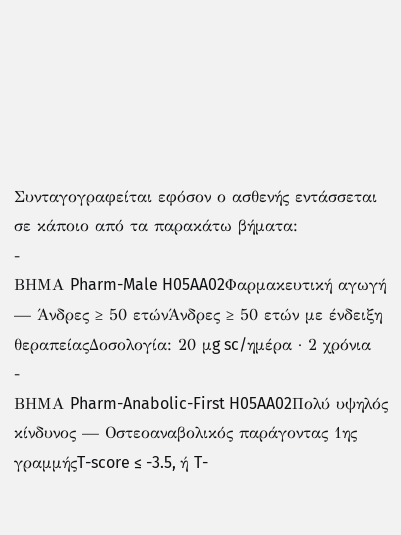Συνταγογραφείται εφόσον ο ασθενής εντάσσεται σε κάποιο από τα παρακάτω βήματα:
-
ΒΗΜΑ Pharm-Male H05AA02Φαρμακευτική αγωγή — Άνδρες ≥ 50 ετώνΆνδρες ≥ 50 ετών με ένδειξη θεραπείαςΔοσολογία: 20 μg sc/ημέρα · 2 χρόνια
-
ΒΗΜΑ Pharm-Anabolic-First H05AA02Πολύ υψηλός κίνδυνος — Οστεοαναβολικός παράγοντας 1ης γραμμήςT-score ≤ -3.5, ή T-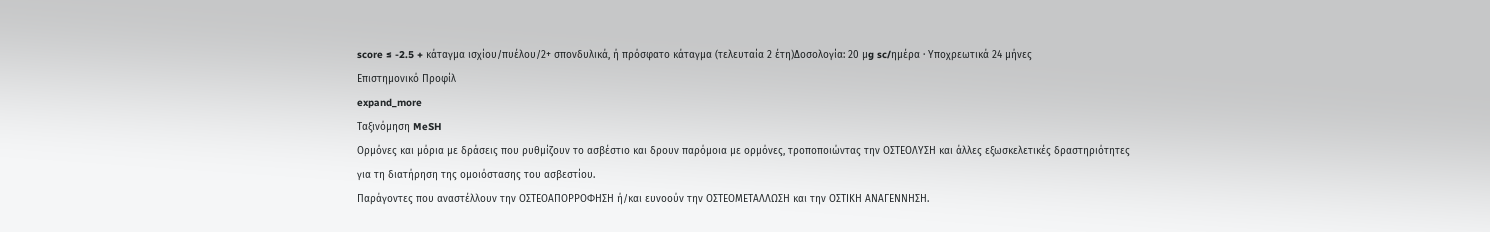score ≤ -2.5 + κάταγμα ισχίου/πυέλου/2+ σπονδυλικά, ή πρόσφατο κάταγμα (τελευταία 2 έτη)Δοσολογία: 20 μg sc/ημέρα · Υποχρεωτικά 24 μήνες
Επιστημονικό Προφίλ
expand_more
Ταξινόμηση MeSH
Ορμόνες και μόρια με δράσεις που ρυθμίζουν το ασβέστιο και δρουν παρόμοια με ορμόνες, τροποποιώντας την ΟΣΤΕΟΛΥΣΗ και άλλες εξωσκελετικές δραστηριότητες για τη διατήρηση της ομοιόστασης του ασβεστίου.
Παράγοντες που αναστέλλουν την ΟΣΤΕΟΑΠΟΡΡΟΦΗΣΗ ή/και ευνοούν την ΟΣΤΕΟΜΕΤΑΛΛΩΣΗ και την ΟΣΤΙΚΗ ΑΝΑΓΕΝΝΗΣΗ.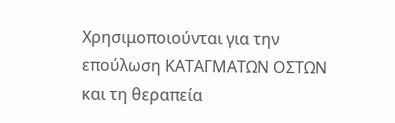Χρησιμοποιούνται για την επούλωση ΚΑΤΑΓΜΑΤΩΝ ΟΣΤΩΝ και τη θεραπεία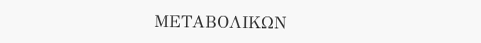ΜΕΤΑΒΟΛΙΚΩΝ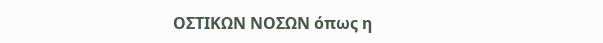ΟΣΤΙΚΩΝ ΝΟΣΩΝ όπως η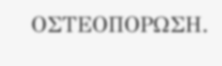ΟΣΤΕΟΠΟΡΩΣΗ.